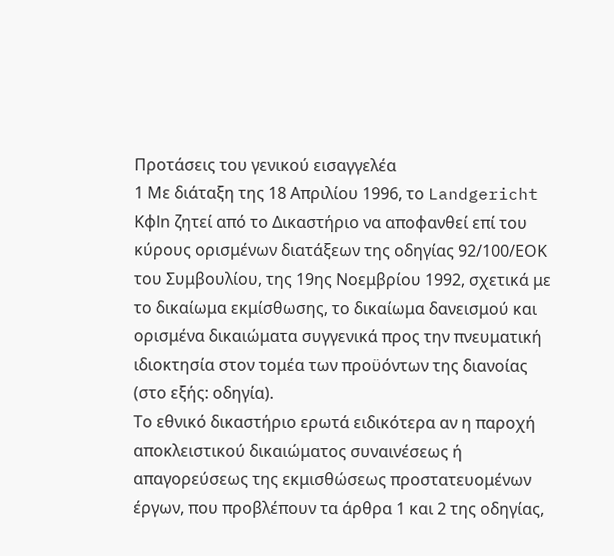Προτάσεις του γενικού εισαγγελέα
1 Με διάταξη της 18 Απριλίου 1996, το Landgericht Kφln ζητεί από το Δικαστήριο να αποφανθεί επί του κύρους ορισμένων διατάξεων της οδηγίας 92/100/ΕΟΚ του Συμβουλίου, της 19ης Νοεμβρίου 1992, σχετικά με το δικαίωμα εκμίσθωσης, το δικαίωμα δανεισμού και ορισμένα δικαιώματα συγγενικά προς την πνευματική ιδιοκτησία στον τομέα των προϋόντων της διανοίας (στο εξής: οδηγία).
Το εθνικό δικαστήριο ερωτά ειδικότερα αν η παροχή αποκλειστικού δικαιώματος συναινέσεως ή απαγορεύσεως της εκμισθώσεως προστατευομένων έργων, που προβλέπουν τα άρθρα 1 και 2 της οδηγίας,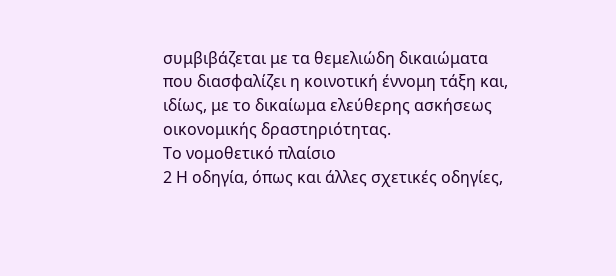συμβιβάζεται με τα θεμελιώδη δικαιώματα που διασφαλίζει η κοινοτική έννομη τάξη και, ιδίως, με το δικαίωμα ελεύθερης ασκήσεως οικονομικής δραστηριότητας.
Το νομοθετικό πλαίσιο
2 Η οδηγία, όπως και άλλες σχετικές οδηγίες,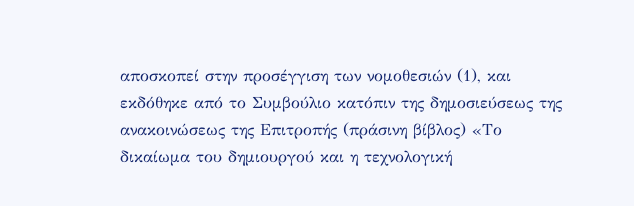αποσκοπεί στην προσέγγιση των νομοθεσιών (1), και εκδόθηκε από το Συμβούλιο κατόπιν της δημοσιεύσεως της ανακοινώσεως της Επιτροπής (πράσινη βίβλος) «Το δικαίωμα του δημιουργού και η τεχνολογική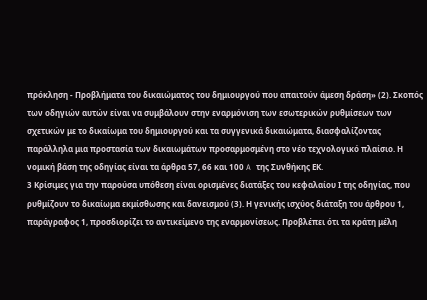πρόκληση - Προβλήματα του δικαιώματος του δημιουργού που απαιτούν άμεση δράση» (2). Σκοπός των οδηγιών αυτών είναι να συμβάλουν στην εναρμόνιση των εσωτερικών ρυθμίσεων των σχετικών με το δικαίωμα του δημιουργού και τα συγγενικά δικαιώματα, διασφαλίζοντας παράλληλα μια προστασία των δικαιωμάτων προσαρμοσμένη στο νέο τεχνολογικό πλαίσιο. Η νομική βάση της οδηγίας είναι τα άρθρα 57, 66 και 100 A της Συνθήκης ΕΚ.
3 Κρίσιμες για την παρούσα υπόθεση είναι ορισμένες διατάξες του κεφαλαίου Ι της οδηγίας, που ρυθμίζουν το δικαίωμα εκμίσθωσης και δανεισμού (3). Η γενικής ισχύος διάταξη του άρθρου 1, παράγραφος 1, προσδιορίζει το αντικείμενο της εναρμονίσεως. Προβλέπει ότι τα κράτη μέλη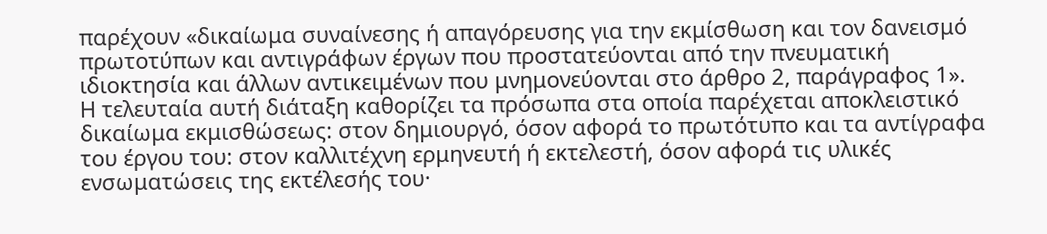παρέχουν «δικαίωμα συναίνεσης ή απαγόρευσης για την εκμίσθωση και τον δανεισμό πρωτοτύπων και αντιγράφων έργων που προστατεύονται από την πνευματική ιδιοκτησία και άλλων αντικειμένων που μνημονεύονται στο άρθρο 2, παράγραφος 1». Η τελευταία αυτή διάταξη καθορίζει τα πρόσωπα στα οποία παρέχεται αποκλειστικό δικαίωμα εκμισθώσεως: στον δημιουργό, όσον αφορά το πρωτότυπο και τα αντίγραφα του έργου του: στον καλλιτέχνη ερμηνευτή ή εκτελεστή, όσον αφορά τις υλικές ενσωματώσεις της εκτέλεσής του·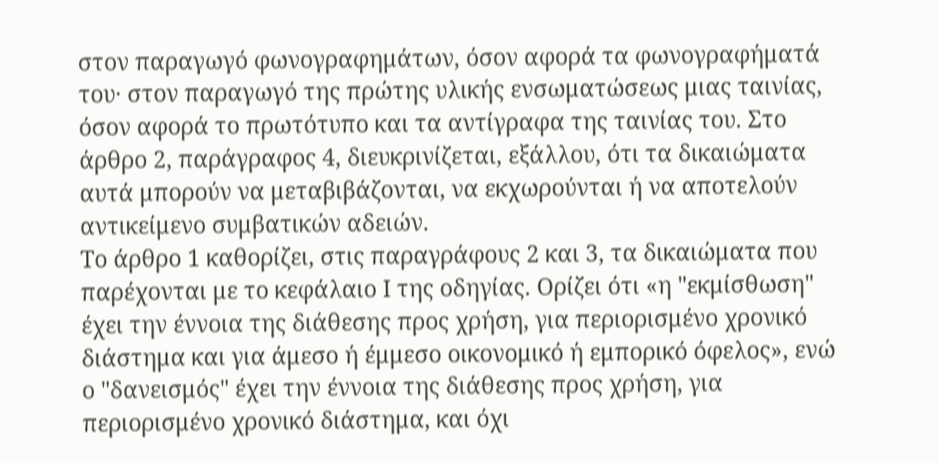στον παραγωγό φωνογραφημάτων, όσον αφορά τα φωνογραφήματά του· στον παραγωγό της πρώτης υλικής ενσωματώσεως μιας ταινίας, όσον αφορά το πρωτότυπο και τα αντίγραφα της ταινίας του. Στο άρθρο 2, παράγραφος 4, διευκρινίζεται, εξάλλου, ότι τα δικαιώματα αυτά μπορούν να μεταβιβάζονται, να εκχωρούνται ή να αποτελούν αντικείμενο συμβατικών αδειών.
Το άρθρο 1 καθορίζει, στις παραγράφους 2 και 3, τα δικαιώματα που παρέχονται με το κεφάλαιο Ι της οδηγίας. Ορίζει ότι «η "εκμίσθωση" έχει την έννοια της διάθεσης προς χρήση, για περιορισμένο χρονικό διάστημα και για άμεσο ή έμμεσο οικονομικό ή εμπορικό όφελος», ενώ ο "δανεισμός" έχει την έννοια της διάθεσης προς χρήση, για περιορισμένο χρονικό διάστημα, και όχι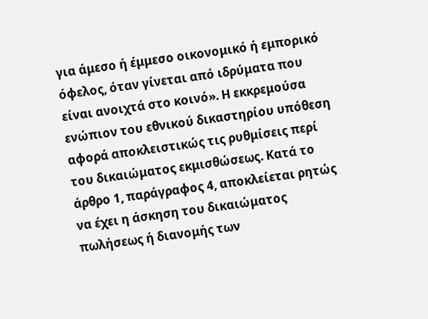για άμεσο ή έμμεσο οικονομικό ή εμπορικό όφελος, όταν γίνεται από ιδρύματα που είναι ανοιχτά στο κοινό». Η εκκρεμούσα ενώπιον του εθνικού δικαστηρίου υπόθεση αφορά αποκλειστικώς τις ρυθμίσεις περί του δικαιώματος εκμισθώσεως. Κατά το άρθρο 1, παράγραφος 4, αποκλείεται ρητώς να έχει η άσκηση του δικαιώματος πωλήσεως ή διανομής των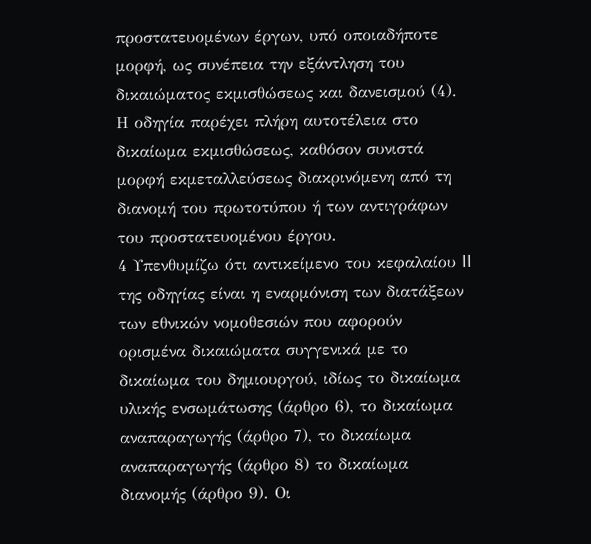προστατευομένων έργων, υπό οποιαδήποτε μορφή, ως συνέπεια την εξάντληση του δικαιώματος εκμισθώσεως και δανεισμού (4). Η οδηγία παρέχει πλήρη αυτοτέλεια στο δικαίωμα εκμισθώσεως, καθόσον συνιστά μορφή εκμεταλλεύσεως διακρινόμενη από τη διανομή του πρωτοτύπου ή των αντιγράφων του προστατευομένου έργου.
4 Υπενθυμίζω ότι αντικείμενο του κεφαλαίου II της οδηγίας είναι η εναρμόνιση των διατάξεων των εθνικών νομοθεσιών που αφορούν ορισμένα δικαιώματα συγγενικά με το δικαίωμα του δημιουργού, ιδίως το δικαίωμα υλικής ενσωμάτωσης (άρθρο 6), το δικαίωμα αναπαραγωγής (άρθρο 7), το δικαίωμα αναπαραγωγής (άρθρο 8) το δικαίωμα διανομής (άρθρο 9). Οι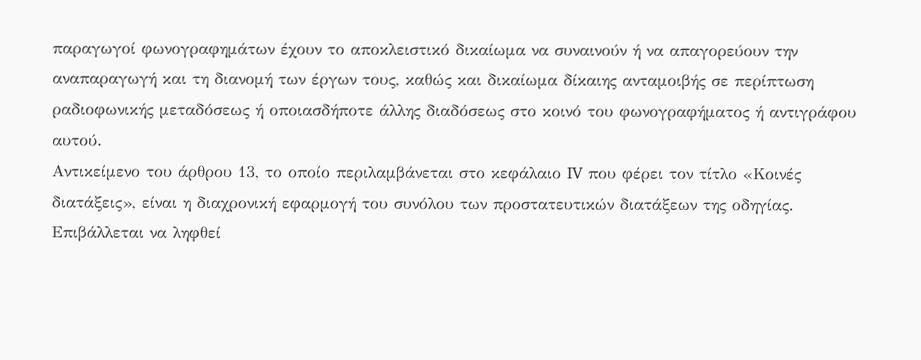παραγωγοί φωνογραφημάτων έχουν το αποκλειστικό δικαίωμα να συναινούν ή να απαγορεύουν την αναπαραγωγή και τη διανομή των έργων τους, καθώς και δικαίωμα δίκαιης ανταμοιβής σε περίπτωση ραδιοφωνικής μεταδόσεως ή οποιασδήποτε άλλης διαδόσεως στο κοινό του φωνογραφήματος ή αντιγράφου αυτού.
Αντικείμενο του άρθρου 13, το οποίο περιλαμβάνεται στο κεφάλαιο IV που φέρει τον τίτλο «Κοινές διατάξεις», είναι η διαχρονική εφαρμογή του συνόλου των προστατευτικών διατάξεων της οδηγίας. Επιβάλλεται να ληφθεί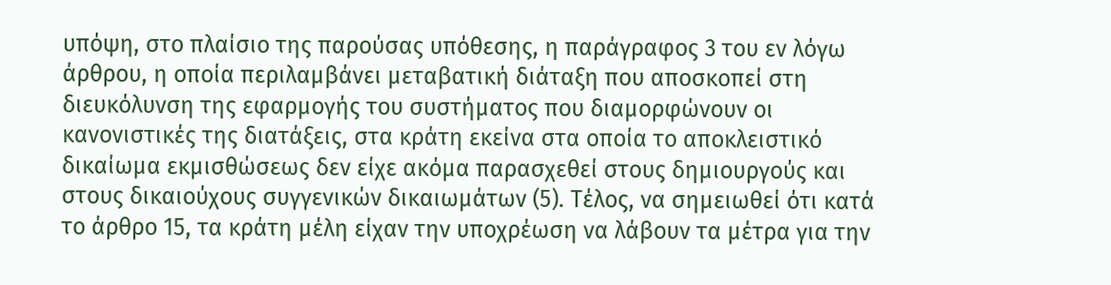υπόψη, στο πλαίσιο της παρούσας υπόθεσης, η παράγραφος 3 του εν λόγω άρθρου, η οποία περιλαμβάνει μεταβατική διάταξη που αποσκοπεί στη διευκόλυνση της εφαρμογής του συστήματος που διαμορφώνουν οι κανονιστικές της διατάξεις, στα κράτη εκείνα στα οποία το αποκλειστικό δικαίωμα εκμισθώσεως δεν είχε ακόμα παρασχεθεί στους δημιουργούς και στους δικαιούχους συγγενικών δικαιωμάτων (5). Τέλος, να σημειωθεί ότι κατά το άρθρο 15, τα κράτη μέλη είχαν την υποχρέωση να λάβουν τα μέτρα για την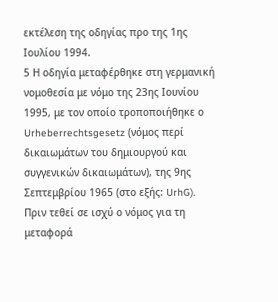εκτέλεση της οδηγίας προ της 1ης Ιουλίου 1994.
5 Η οδηγία μεταφέρθηκε στη γερμανική νομοθεσία με νόμο της 23ης Ιουνίου 1995, με τον οποίο τροποποιήθηκε ο Urheberrechtsgesetz (νόμος περί δικαιωμάτων του δημιουργού και συγγενικών δικαιωμάτων), της 9ης Σεπτεμβρίου 1965 (στο εξής: UrhG).
Πριν τεθεί σε ισχύ ο νόμος για τη μεταφορά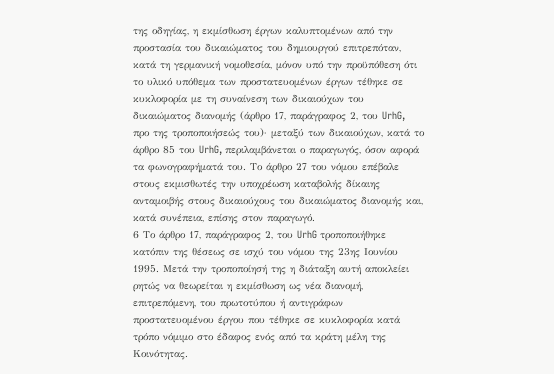της οδηγίας, η εκμίσθωση έργων καλυπτομένων από την προστασία του δικαιώματος του δημιουργού επιτρεπόταν, κατά τη γερμανική νομοθεσία, μόνον υπό την προϋπόθεση ότι το υλικό υπόθεμα των προστατευομένων έργων τέθηκε σε κυκλοφορία με τη συναίνεση των δικαιούχων του δικαιώματος διανομής (άρθρο 17, παράγραφος 2, του UrhG, προ της τροποποιήσεώς του)· μεταξύ των δικαιούχων, κατά το άρθρο 85 του UrhG, περιλαμβάνεται ο παραγωγός, όσον αφορά τα φωνογραφήματά του. Το άρθρο 27 του νόμου επέβαλε στους εκμισθωτές την υποχρέωση καταβολής δίκαιης ανταμοιβής στους δικαιούχους του δικαιώματος διανομής και, κατά συνέπεια, επίσης στον παραγωγό.
6 Το άρθρο 17, παράγραφος 2, του UrhG τροποποιήθηκε κατόπιν της θέσεως σε ισχύ του νόμου της 23ης Ιουνίου 1995. Μετά την τροποποίησή της η διάταξη αυτή αποκλείει ρητώς να θεωρείται η εκμίσθωση ως νέα διανομή, επιτρεπόμενη, του πρωτοτύπου ή αντιγράφων προστατευομένου έργου που τέθηκε σε κυκλοφορία κατά τρόπο νόμιμο στο έδαφος ενός από τα κράτη μέλη της Κοινότητας.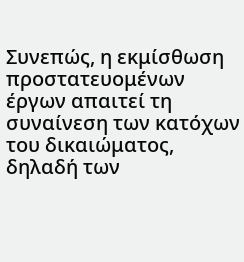Συνεπώς, η εκμίσθωση προστατευομένων έργων απαιτεί τη συναίνεση των κατόχων του δικαιώματος, δηλαδή των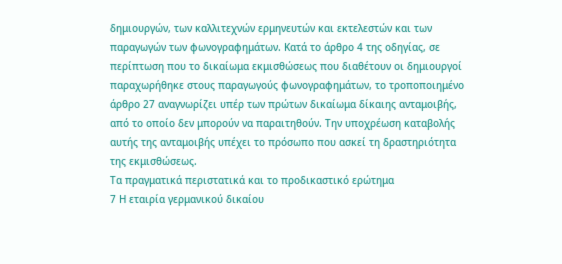δημιουργών, των καλλιτεχνών ερμηνευτών και εκτελεστών και των παραγωγών των φωνογραφημάτων. Κατά το άρθρο 4 της οδηγίας, σε περίπτωση που το δικαίωμα εκμισθώσεως που διαθέτουν οι δημιουργοί παραχωρήθηκε στους παραγωγούς φωνογραφημάτων, το τροποποιημένο άρθρο 27 αναγνωρίζει υπέρ των πρώτων δικαίωμα δίκαιης ανταμοιβής, από το οποίο δεν μπορούν να παραιτηθούν. Την υποχρέωση καταβολής αυτής της ανταμοιβής υπέχει το πρόσωπο που ασκεί τη δραστηριότητα της εκμισθώσεως.
Τα πραγματικά περιστατικά και το προδικαστικό ερώτημα
7 Η εταιρία γερμανικού δικαίου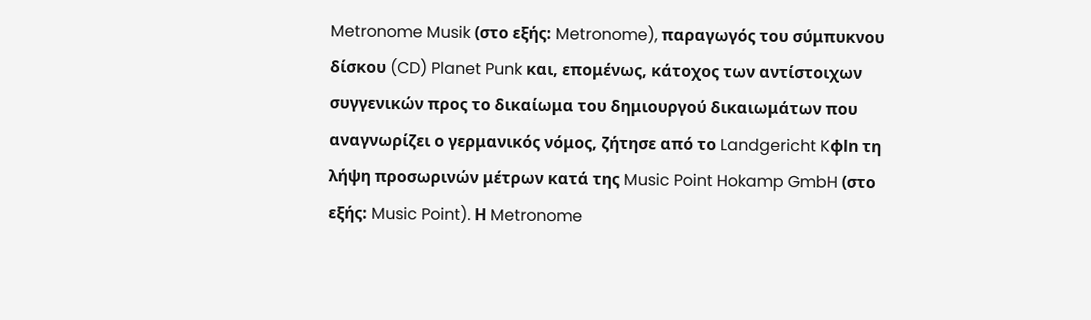Metronome Musik (στο εξής: Metronome), παραγωγός του σύμπυκνου δίσκου (CD) Planet Punk και, επομένως, κάτοχος των αντίστοιχων συγγενικών προς το δικαίωμα του δημιουργού δικαιωμάτων που αναγνωρίζει ο γερμανικός νόμος, ζήτησε από το Landgericht Kφln τη λήψη προσωρινών μέτρων κατά της Music Point Hokamp GmbH (στο εξής: Music Point). Η Metronome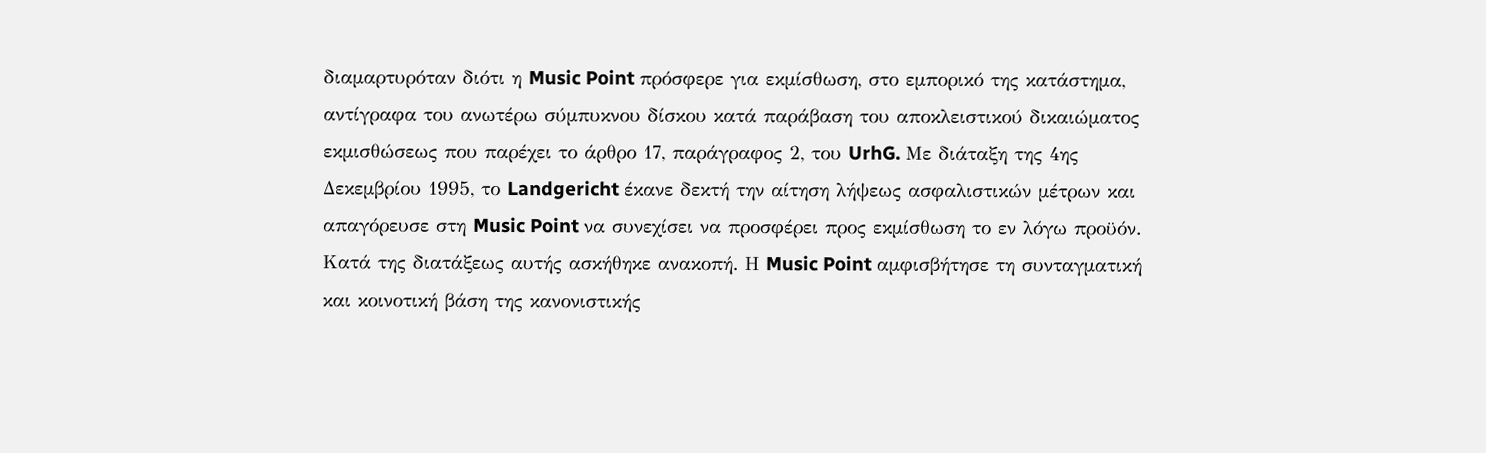διαμαρτυρόταν διότι η Music Point πρόσφερε για εκμίσθωση, στο εμπορικό της κατάστημα, αντίγραφα του ανωτέρω σύμπυκνου δίσκου κατά παράβαση του αποκλειστικού δικαιώματος εκμισθώσεως που παρέχει το άρθρο 17, παράγραφος 2, του UrhG. Με διάταξη της 4ης Δεκεμβρίου 1995, το Landgericht έκανε δεκτή την αίτηση λήψεως ασφαλιστικών μέτρων και απαγόρευσε στη Music Point να συνεχίσει να προσφέρει προς εκμίσθωση το εν λόγω προϋόν. Κατά της διατάξεως αυτής ασκήθηκε ανακοπή. Η Music Point αμφισβήτησε τη συνταγματική και κοινοτική βάση της κανονιστικής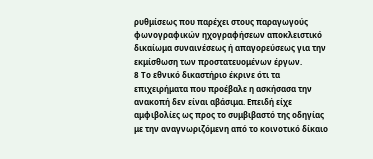ρυθμίσεως που παρέχει στους παραγωγούς φωνογραφικών ηχογραφήσεων αποκλειστικό δικαίωμα συναινέσεως ή απαγορεύσεως για την εκμίσθωση των προστατευομένων έργων.
8 Το εθνικό δικαστήριο έκρινε ότι τα επιχειρήματα που προέβαλε η ασκήσασα την ανακοπή δεν είναι αβάσιμα. Επειδή είχε αμφιβολίες ως προς το συμβιβαστό της οδηγίας με την αναγνωριζόμενη από το κοινοτικό δίκαιο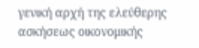γενική αρχή της ελεύθερης ασκήσεως οικονομικής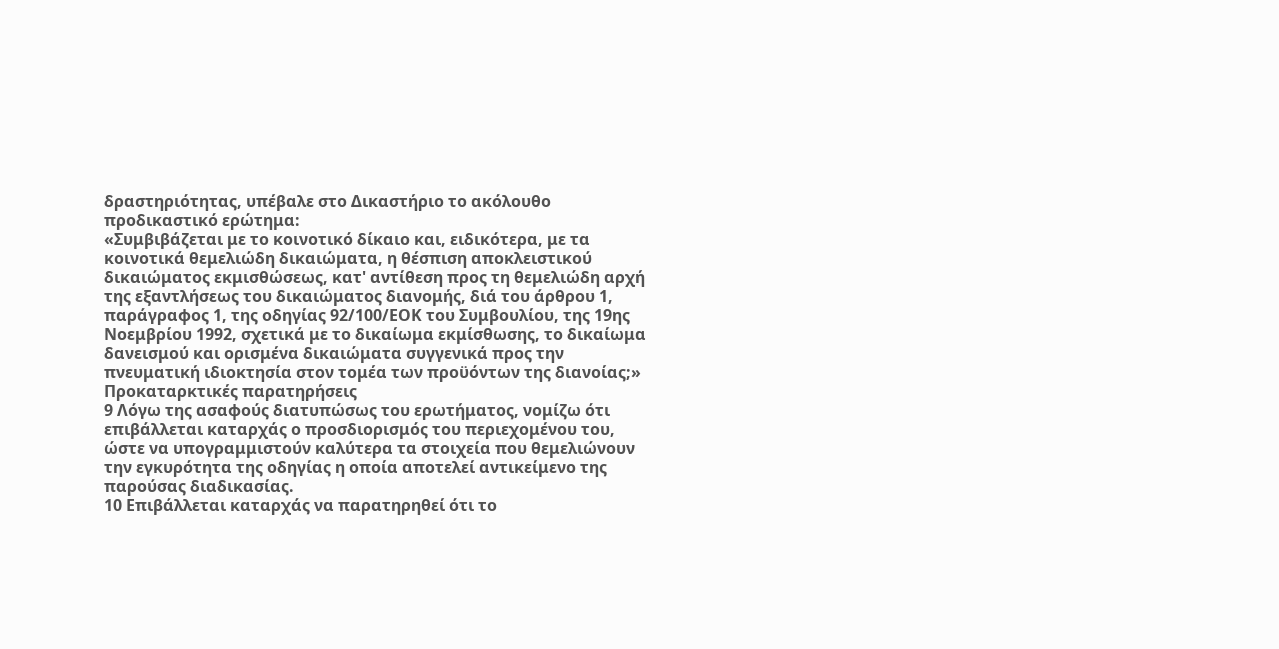δραστηριότητας, υπέβαλε στο Δικαστήριο το ακόλουθο προδικαστικό ερώτημα:
«Συμβιβάζεται με το κοινοτικό δίκαιο και, ειδικότερα, με τα κοινοτικά θεμελιώδη δικαιώματα, η θέσπιση αποκλειστικού δικαιώματος εκμισθώσεως, κατ' αντίθεση προς τη θεμελιώδη αρχή της εξαντλήσεως του δικαιώματος διανομής, διά του άρθρου 1, παράγραφος 1, της οδηγίας 92/100/ΕΟΚ του Συμβουλίου, της 19ης Νοεμβρίου 1992, σχετικά με το δικαίωμα εκμίσθωσης, το δικαίωμα δανεισμού και ορισμένα δικαιώματα συγγενικά προς την πνευματική ιδιοκτησία στον τομέα των προϋόντων της διανοίας;»
Προκαταρκτικές παρατηρήσεις
9 Λόγω της ασαφούς διατυπώσως του ερωτήματος, νομίζω ότι επιβάλλεται καταρχάς ο προσδιορισμός του περιεχομένου του, ώστε να υπογραμμιστούν καλύτερα τα στοιχεία που θεμελιώνουν την εγκυρότητα της οδηγίας η οποία αποτελεί αντικείμενο της παρούσας διαδικασίας.
10 Επιβάλλεται καταρχάς να παρατηρηθεί ότι το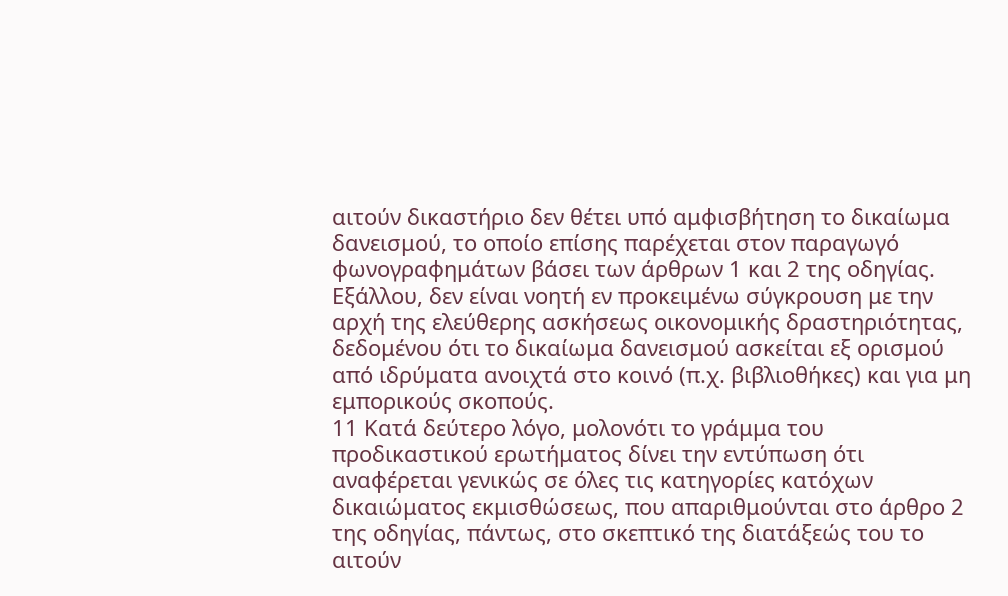αιτούν δικαστήριο δεν θέτει υπό αμφισβήτηση το δικαίωμα δανεισμού, το οποίο επίσης παρέχεται στον παραγωγό φωνογραφημάτων βάσει των άρθρων 1 και 2 της οδηγίας. Εξάλλου, δεν είναι νοητή εν προκειμένω σύγκρουση με την αρχή της ελεύθερης ασκήσεως οικονομικής δραστηριότητας, δεδομένου ότι το δικαίωμα δανεισμού ασκείται εξ ορισμού από ιδρύματα ανοιχτά στο κοινό (π.χ. βιβλιοθήκες) και για μη εμπορικούς σκοπούς.
11 Κατά δεύτερο λόγο, μολονότι το γράμμα του προδικαστικού ερωτήματος δίνει την εντύπωση ότι αναφέρεται γενικώς σε όλες τις κατηγορίες κατόχων δικαιώματος εκμισθώσεως, που απαριθμούνται στο άρθρο 2 της οδηγίας, πάντως, στο σκεπτικό της διατάξεώς του το αιτούν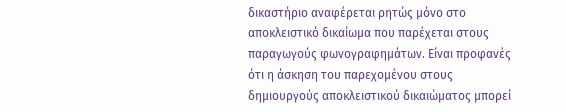δικαστήριο αναφέρεται ρητώς μόνο στο αποκλειστικό δικαίωμα που παρέχεται στους παραγωγούς φωνογραφημάτων. Είναι προφανές ότι η άσκηση του παρεχομένου στους δημιουργούς αποκλειστικού δικαιώματος μπορεί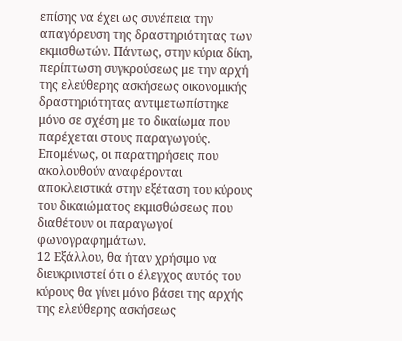επίσης να έχει ως συνέπεια την απαγόρευση της δραστηριότητας των εκμισθωτών. Πάντως, στην κύρια δίκη, περίπτωση συγκρούσεως με την αρχή της ελεύθερης ασκήσεως οικονομικής δραστηριότητας αντιμετωπίστηκε μόνο σε σχέση με το δικαίωμα που παρέχεται στους παραγωγούς. Επομένως, οι παρατηρήσεις που ακολουθούν αναφέρονται αποκλειστικά στην εξέταση του κύρους του δικαιώματος εκμισθώσεως που διαθέτουν οι παραγωγοί φωνογραφημάτων.
12 Εξάλλου, θα ήταν χρήσιμο να διευκρινιστεί ότι ο έλεγχος αυτός του κύρους θα γίνει μόνο βάσει της αρχής της ελεύθερης ασκήσεως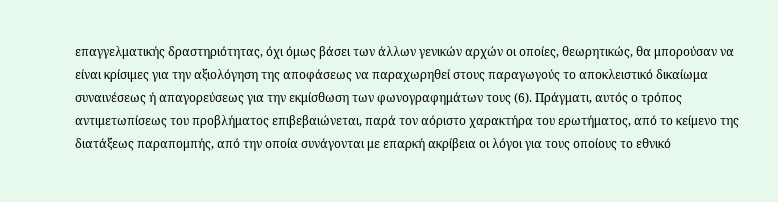επαγγελματικής δραστηριότητας, όχι όμως βάσει των άλλων γενικών αρχών οι οποίες, θεωρητικώς, θα μπορούσαν να είναι κρίσιμες για την αξιολόγηση της αποφάσεως να παραχωρηθεί στους παραγωγούς το αποκλειστικό δικαίωμα συναινέσεως ή απαγορεύσεως για την εκμίσθωση των φωνογραφημάτων τους (6). Πράγματι, αυτός ο τρόπος αντιμετωπίσεως του προβλήματος επιβεβαιώνεται, παρά τον αόριστο χαρακτήρα του ερωτήματος, από το κείμενο της διατάξεως παραπομπής, από την οποία συνάγονται με επαρκή ακρίβεια οι λόγοι για τους οποίους το εθνικό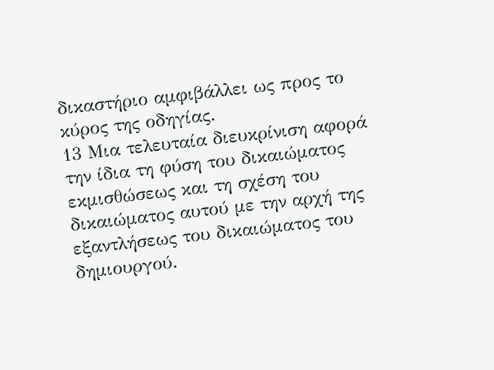δικαστήριο αμφιβάλλει ως προς το κύρος της οδηγίας.
13 Μια τελευταία διευκρίνιση αφορά την ίδια τη φύση του δικαιώματος εκμισθώσεως και τη σχέση του δικαιώματος αυτού με την αρχή της εξαντλήσεως του δικαιώματος του δημιουργού.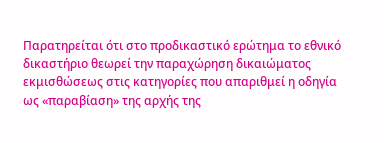Παρατηρείται ότι στο προδικαστικό ερώτημα το εθνικό δικαστήριο θεωρεί την παραχώρηση δικαιώματος εκμισθώσεως στις κατηγορίες που απαριθμεί η οδηγία ως «παραβίαση» της αρχής της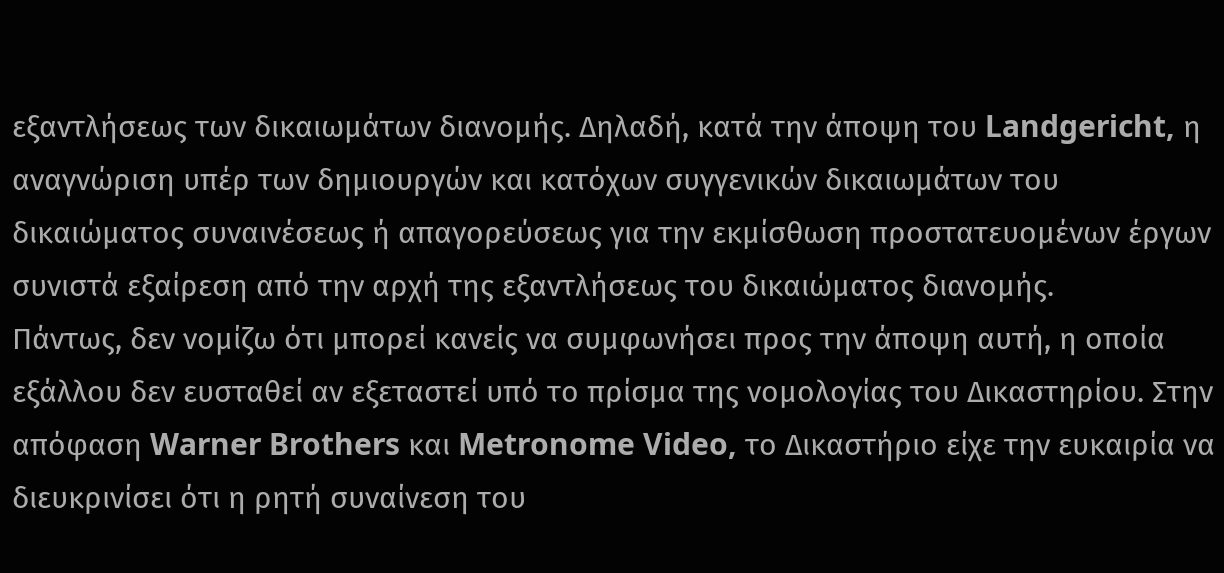εξαντλήσεως των δικαιωμάτων διανομής. Δηλαδή, κατά την άποψη του Landgericht, η αναγνώριση υπέρ των δημιουργών και κατόχων συγγενικών δικαιωμάτων του δικαιώματος συναινέσεως ή απαγορεύσεως για την εκμίσθωση προστατευομένων έργων συνιστά εξαίρεση από την αρχή της εξαντλήσεως του δικαιώματος διανομής.
Πάντως, δεν νομίζω ότι μπορεί κανείς να συμφωνήσει προς την άποψη αυτή, η οποία εξάλλου δεν ευσταθεί αν εξεταστεί υπό το πρίσμα της νομολογίας του Δικαστηρίου. Στην απόφαση Warner Brothers και Metronome Video, το Δικαστήριο είχε την ευκαιρία να διευκρινίσει ότι η ρητή συναίνεση του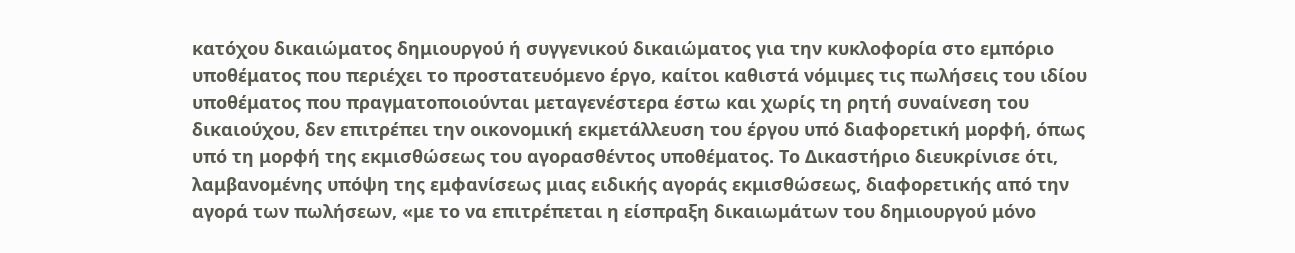κατόχου δικαιώματος δημιουργού ή συγγενικού δικαιώματος για την κυκλοφορία στο εμπόριο υποθέματος που περιέχει το προστατευόμενο έργο, καίτοι καθιστά νόμιμες τις πωλήσεις του ιδίου υποθέματος που πραγματοποιούνται μεταγενέστερα έστω και χωρίς τη ρητή συναίνεση του δικαιούχου, δεν επιτρέπει την οικονομική εκμετάλλευση του έργου υπό διαφορετική μορφή, όπως υπό τη μορφή της εκμισθώσεως του αγορασθέντος υποθέματος. Το Δικαστήριο διευκρίνισε ότι, λαμβανομένης υπόψη της εμφανίσεως μιας ειδικής αγοράς εκμισθώσεως, διαφορετικής από την αγορά των πωλήσεων, «με το να επιτρέπεται η είσπραξη δικαιωμάτων του δημιουργού μόνο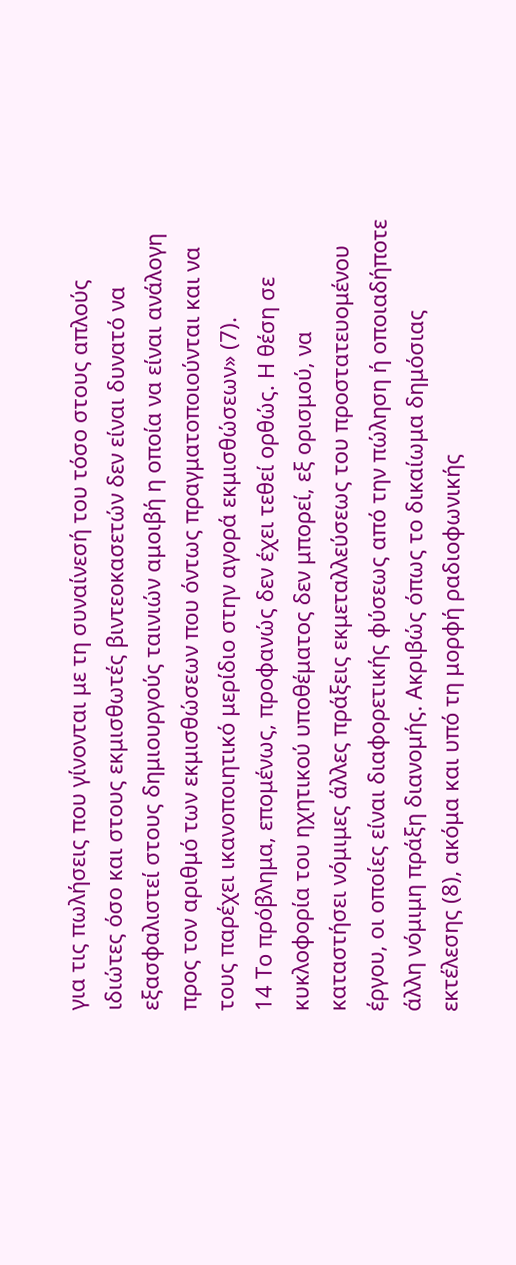για τις πωλήσεις που γίνονται με τη συναίνεσή του τόσο στους απλούς ιδιώτες όσο και στους εκμισθωτές βιντεοκασετών δεν είναι δυνατό να εξασφαλιστεί στους δημιουργούς ταινιών αμοιβή η οποία να είναι ανάλογη προς τον αριθμό των εκμισθώσεων που όντως πραγματοποιούνται και να τους παρέχει ικανοποιητικό μερίδιο στην αγορά εκμισθώσεων» (7).
14 Το πρόβλημα, επομένως, προφανώς δεν έχει τεθεί ορθώς. Η θέση σε κυκλοφορία του ηχητικού υποθέματος δεν μπορεί, εξ ορισμού, να καταστήσει νόμιμες άλλες πράξεις εκμεταλλεύσεως του προστατευομένου έργου, οι οποίες είναι διαφορετικής φύσεως από την πώληση ή οποιαδήποτε άλλη νόμιμη πράξη διανομής. Ακριβώς όπως το δικαίωμα δημόσιας εκτέλεσης (8), ακόμα και υπό τη μορφή ραδιοφωνικής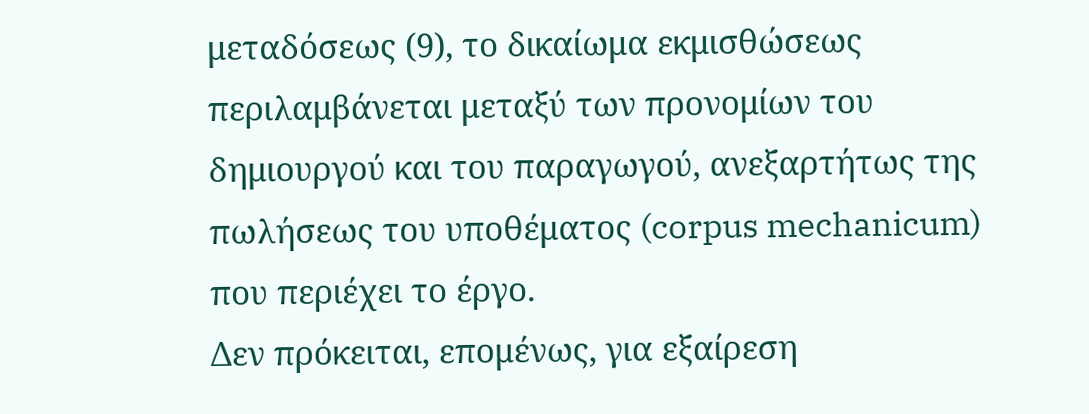μεταδόσεως (9), το δικαίωμα εκμισθώσεως περιλαμβάνεται μεταξύ των προνομίων του δημιουργού και του παραγωγού, ανεξαρτήτως της πωλήσεως του υποθέματος (corpus mechanicum) που περιέχει το έργο.
Δεν πρόκειται, επομένως, για εξαίρεση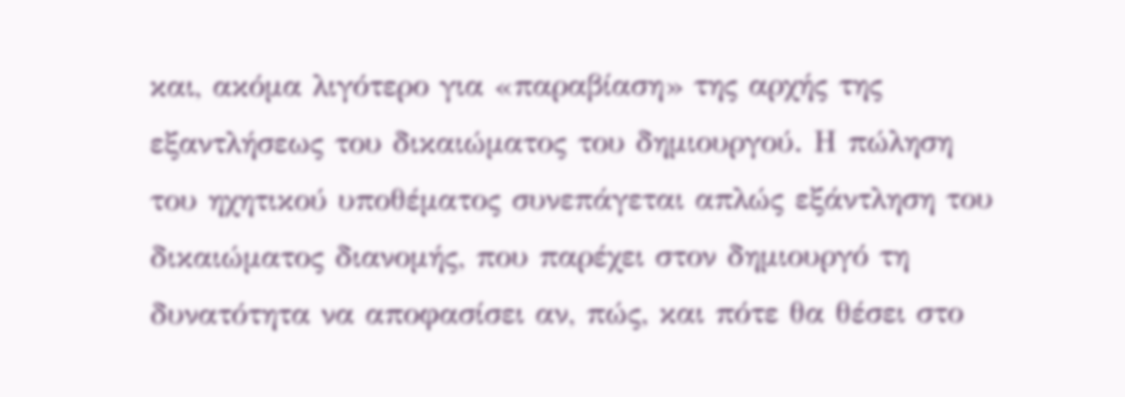και, ακόμα λιγότερο για «παραβίαση» της αρχής της εξαντλήσεως του δικαιώματος του δημιουργού. Η πώληση του ηχητικού υποθέματος συνεπάγεται απλώς εξάντληση του δικαιώματος διανομής, που παρέχει στον δημιουργό τη δυνατότητα να αποφασίσει αν, πώς, και πότε θα θέσει στο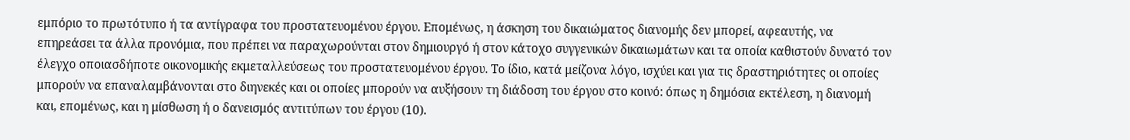εμπόριο το πρωτότυπο ή τα αντίγραφα του προστατευομένου έργου. Επομένως, η άσκηση του δικαιώματος διανομής δεν μπορεί, αφεαυτής, να επηρεάσει τα άλλα προνόμια, που πρέπει να παραχωρούνται στον δημιουργό ή στον κάτοχο συγγενικών δικαιωμάτων και τα οποία καθιστούν δυνατό τον έλεγχο οποιασδήποτε οικονομικής εκμεταλλεύσεως του προστατευομένου έργου. Το ίδιο, κατά μείζονα λόγο, ισχύει και για τις δραστηριότητες οι οποίες μπορούν να επαναλαμβάνονται στο διηνεκές και οι οποίες μπορούν να αυξήσουν τη διάδοση του έργου στο κοινό: όπως η δημόσια εκτέλεση, η διανομή και, επομένως, και η μίσθωση ή ο δανεισμός αντιτύπων του έργου (10).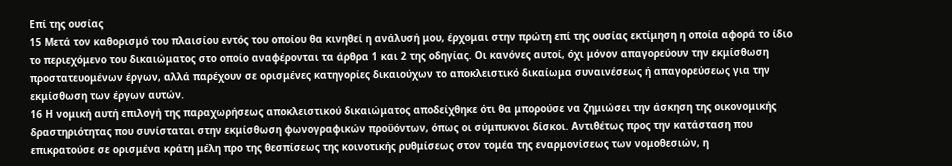Επί της ουσίας
15 Μετά τον καθορισμό του πλαισίου εντός του οποίου θα κινηθεί η ανάλυσή μου, έρχομαι στην πρώτη επί της ουσίας εκτίμηση η οποία αφορά το ίδιο το περιεχόμενο του δικαιώματος στο οποίο αναφέρονται τα άρθρα 1 και 2 της οδηγίας. Οι κανόνες αυτοί, όχι μόνον απαγορεύουν την εκμίσθωση προστατευομένων έργων, αλλά παρέχουν σε ορισμένες κατηγορίες δικαιούχων το αποκλειστικό δικαίωμα συναινέσεως ή απαγορεύσεως για την εκμίσθωση των έργων αυτών.
16 Η νομική αυτή επιλογή της παραχωρήσεως αποκλειστικού δικαιώματος αποδείχθηκε ότι θα μπορούσε να ζημιώσει την άσκηση της οικονομικής δραστηριότητας που συνίσταται στην εκμίσθωση φωνογραφικών προϋόντων, όπως οι σύμπυκνοι δίσκοι. Αντιθέτως προς την κατάσταση που επικρατούσε σε ορισμένα κράτη μέλη προ της θεσπίσεως της κοινοτικής ρυθμίσεως στον τομέα της εναρμονίσεως των νομοθεσιών, η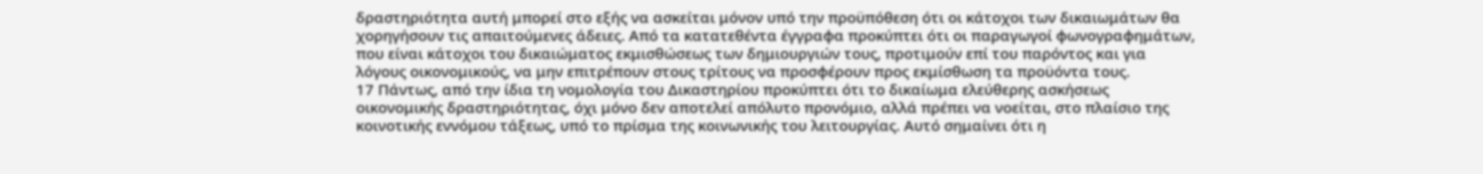δραστηριότητα αυτή μπορεί στο εξής να ασκείται μόνον υπό την προϋπόθεση ότι οι κάτοχοι των δικαιωμάτων θα χορηγήσουν τις απαιτούμενες άδειες. Από τα κατατεθέντα έγγραφα προκύπτει ότι οι παραγωγοί φωνογραφημάτων, που είναι κάτοχοι του δικαιώματος εκμισθώσεως των δημιουργιών τους, προτιμούν επί του παρόντος και για λόγους οικονομικούς, να μην επιτρέπουν στους τρίτους να προσφέρουν προς εκμίσθωση τα προϋόντα τους.
17 Πάντως, από την ίδια τη νομολογία του Δικαστηρίου προκύπτει ότι το δικαίωμα ελεύθερης ασκήσεως οικονομικής δραστηριότητας, όχι μόνο δεν αποτελεί απόλυτο προνόμιο, αλλά πρέπει να νοείται, στο πλαίσιο της κοινοτικής εννόμου τάξεως, υπό το πρίσμα της κοινωνικής του λειτουργίας. Αυτό σημαίνει ότι η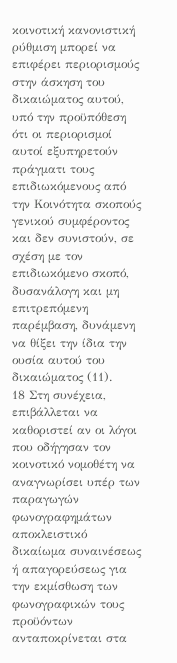κοινοτική κανονιστική ρύθμιση μπορεί να επιφέρει περιορισμούς στην άσκηση του δικαιώματος αυτού, υπό την προϋπόθεση ότι οι περιορισμοί αυτοί εξυπηρετούν πράγματι τους επιδιωκόμενους από την Κοινότητα σκοπούς γενικού συμφέροντος και δεν συνιστούν, σε σχέση με τον επιδιωκόμενο σκοπό, δυσανάλογη και μη επιτρεπόμενη παρέμβαση, δυνάμενη να θίξει την ίδια την ουσία αυτού του δικαιώματος (11).
18 Στη συνέχεια, επιβάλλεται να καθοριστεί αν οι λόγοι που οδήγησαν τον κοινοτικό νομοθέτη να αναγνωρίσει υπέρ των παραγωγών φωνογραφημάτων αποκλειστικό δικαίωμα συναινέσεως ή απαγορεύσεως για την εκμίσθωση των φωνογραφικών τους προϋόντων ανταποκρίνεται στα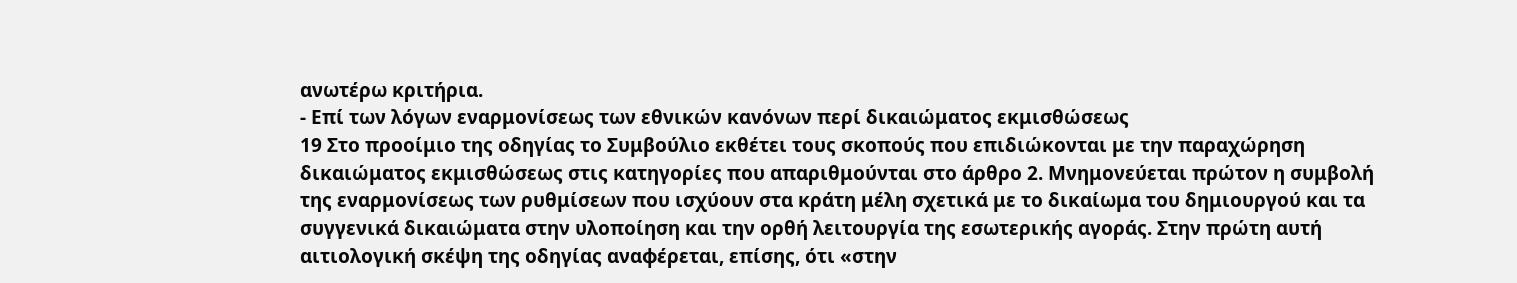ανωτέρω κριτήρια.
- Επί των λόγων εναρμονίσεως των εθνικών κανόνων περί δικαιώματος εκμισθώσεως
19 Στο προοίμιο της οδηγίας το Συμβούλιο εκθέτει τους σκοπούς που επιδιώκονται με την παραχώρηση δικαιώματος εκμισθώσεως στις κατηγορίες που απαριθμούνται στο άρθρο 2. Μνημονεύεται πρώτον η συμβολή της εναρμονίσεως των ρυθμίσεων που ισχύουν στα κράτη μέλη σχετικά με το δικαίωμα του δημιουργού και τα συγγενικά δικαιώματα στην υλοποίηση και την ορθή λειτουργία της εσωτερικής αγοράς. Στην πρώτη αυτή αιτιολογική σκέψη της οδηγίας αναφέρεται, επίσης, ότι «στην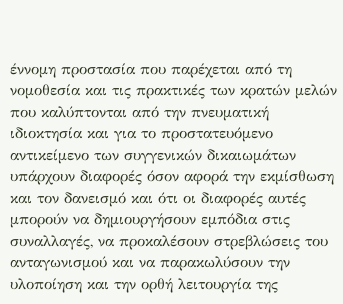έννομη προστασία που παρέχεται από τη νομοθεσία και τις πρακτικές των κρατών μελών που καλύπτονται από την πνευματική ιδιοκτησία και για το προστατευόμενο αντικείμενο των συγγενικών δικαιωμάτων υπάρχουν διαφορές όσον αφορά την εκμίσθωση και τον δανεισμό και ότι οι διαφορές αυτές μπορούν να δημιουργήσουν εμπόδια στις συναλλαγές, να προκαλέσουν στρεβλώσεις του ανταγωνισμού και να παρακωλύσουν την υλοποίηση και την ορθή λειτουργία της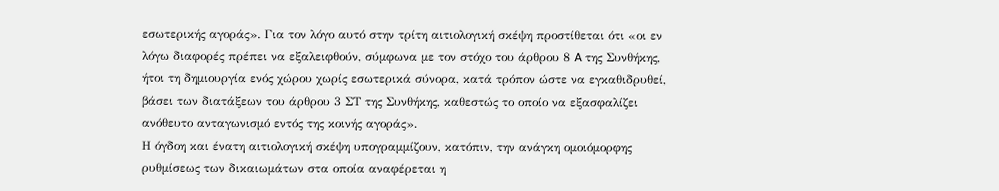εσωτερικής αγοράς». Για τον λόγο αυτό στην τρίτη αιτιολογική σκέψη προστίθεται ότι «οι εν λόγω διαφορές πρέπει να εξαλειφθούν, σύμφωνα με τον στόχο του άρθρου 8 A της Συνθήκης, ήτοι τη δημιουργία ενός χώρου χωρίς εσωτερικά σύνορα, κατά τρόπον ώστε να εγκαθιδρυθεί, βάσει των διατάξεων του άρθρου 3 ΣΤ της Συνθήκης, καθεστώς το οποίο να εξασφαλίζει ανόθευτο ανταγωνισμό εντός της κοινής αγοράς».
Η όγδοη και ένατη αιτιολογική σκέψη υπογραμμίζουν, κατόπιν, την ανάγκη ομοιόμορφης ρυθμίσεως των δικαιωμάτων στα οποία αναφέρεται η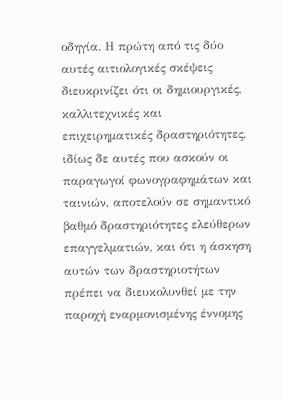οδηγία. Η πρώτη από τις δύο αυτές αιτιολογικές σκέψεις διευκρινίζει ότι οι δημιουργικές, καλλιτεχνικές και επιχειρηματικές δραστηριότητες, ιδίως δε αυτές που ασκούν οι παραγωγοί φωνογραφημάτων και ταινιών, αποτελούν σε σημαντικό βαθμό δραστηριότητες ελεύθερων επαγγελματιών, και ότι η άσκηση αυτών των δραστηριοτήτων πρέπει να διευκολυνθεί με την παροχή εναρμονισμένης έννομης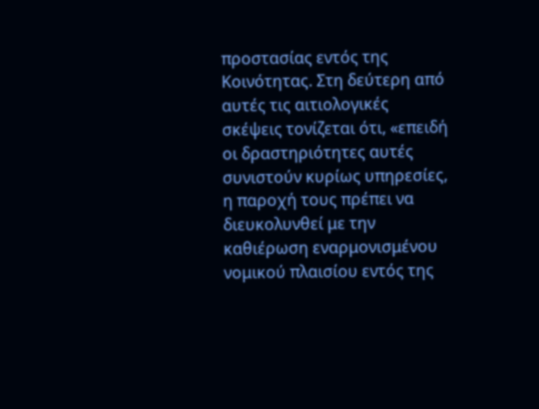προστασίας εντός της Κοινότητας. Στη δεύτερη από αυτές τις αιτιολογικές σκέψεις τονίζεται ότι, «επειδή οι δραστηριότητες αυτές συνιστούν κυρίως υπηρεσίες, η παροχή τους πρέπει να διευκολυνθεί με την καθιέρωση εναρμονισμένου νομικού πλαισίου εντός της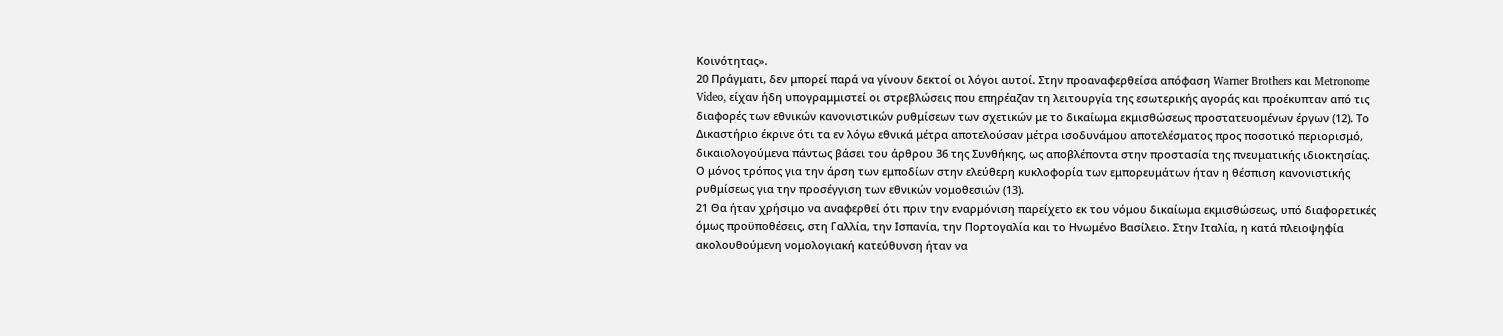Κοινότητας».
20 Πράγματι, δεν μπορεί παρά να γίνουν δεκτοί οι λόγοι αυτοί. Στην προαναφερθείσα απόφαση Warner Brothers και Metronome Video, είχαν ήδη υπογραμμιστεί οι στρεβλώσεις που επηρέαζαν τη λειτουργία της εσωτερικής αγοράς και προέκυπταν από τις διαφορές των εθνικών κανονιστικών ρυθμίσεων των σχετικών με το δικαίωμα εκμισθώσεως προστατευομένων έργων (12). Το Δικαστήριο έκρινε ότι τα εν λόγω εθνικά μέτρα αποτελούσαν μέτρα ισοδυνάμου αποτελέσματος προς ποσοτικό περιορισμό, δικαιολογούμενα πάντως βάσει του άρθρου 36 της Συνθήκης, ως αποβλέποντα στην προστασία της πνευματικής ιδιοκτησίας. Ο μόνος τρόπος για την άρση των εμποδίων στην ελεύθερη κυκλοφορία των εμπορευμάτων ήταν η θέσπιση κανονιστικής ρυθμίσεως για την προσέγγιση των εθνικών νομοθεσιών (13).
21 Θα ήταν χρήσιμο να αναφερθεί ότι πριν την εναρμόνιση παρείχετο εκ του νόμου δικαίωμα εκμισθώσεως, υπό διαφορετικές όμως προϋποθέσεις, στη Γαλλία, την Ισπανία, την Πορτογαλία και το Ηνωμένο Βασίλειο. Στην Ιταλία, η κατά πλειοψηφία ακολουθούμενη νομολογιακή κατεύθυνση ήταν να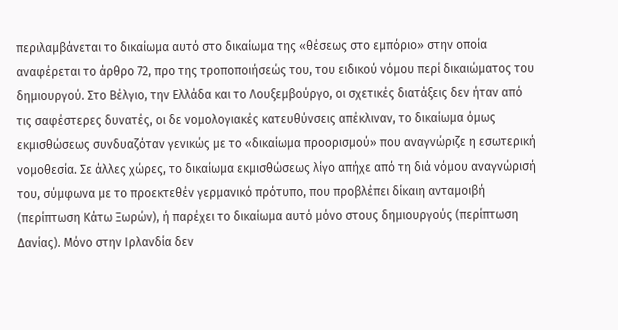περιλαμβάνεται το δικαίωμα αυτό στο δικαίωμα της «θέσεως στο εμπόριο» στην οποία αναφέρεται το άρθρο 72, προ της τροποποιήσεώς του, του ειδικού νόμου περί δικαιώματος του δημιουργού. Στο Βέλγιο, την Ελλάδα και το Λουξεμβούργο, οι σχετικές διατάξεις δεν ήταν από τις σαφέστερες δυνατές, οι δε νομολογιακές κατευθύνσεις απέκλιναν, το δικαίωμα όμως εκμισθώσεως συνδυαζόταν γενικώς με το «δικαίωμα προορισμού» που αναγνώριζε η εσωτερική νομοθεσία. Σε άλλες χώρες, το δικαίωμα εκμισθώσεως λίγο απήχε από τη διά νόμου αναγνώρισή του, σύμφωνα με το προεκτεθέν γερμανικό πρότυπο, που προβλέπει δίκαιη ανταμοιβή (περίπτωση Κάτω Ξωρών), ή παρέχει το δικαίωμα αυτό μόνο στους δημιουργούς (περίπτωση Δανίας). Μόνο στην Ιρλανδία δεν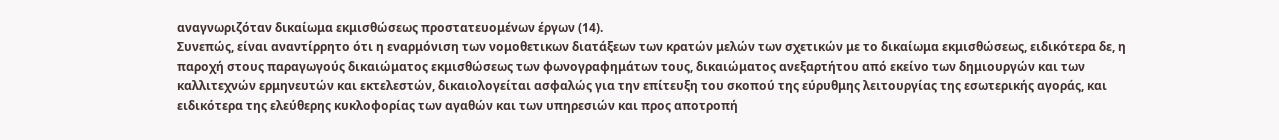αναγνωριζόταν δικαίωμα εκμισθώσεως προστατευομένων έργων (14).
Συνεπώς, είναι αναντίρρητο ότι η εναρμόνιση των νομοθετικων διατάξεων των κρατών μελών των σχετικών με το δικαίωμα εκμισθώσεως, ειδικότερα δε, η παροχή στους παραγωγούς δικαιώματος εκμισθώσεως των φωνογραφημάτων τους, δικαιώματος ανεξαρτήτου από εκείνο των δημιουργών και των καλλιτεχνών ερμηνευτών και εκτελεστών, δικαιολογείται ασφαλώς για την επίτευξη του σκοπού της εύρυθμης λειτουργίας της εσωτερικής αγοράς, και ειδικότερα της ελεύθερης κυκλοφορίας των αγαθών και των υπηρεσιών και προς αποτροπή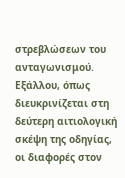στρεβλώσεων του ανταγωνισμού. Εξάλλου, όπως διευκρινίζεται στη δεύτερη αιτιολογική σκέψη της οδηγίας, οι διαφορές στον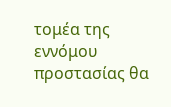τομέα της εννόμου προστασίας θα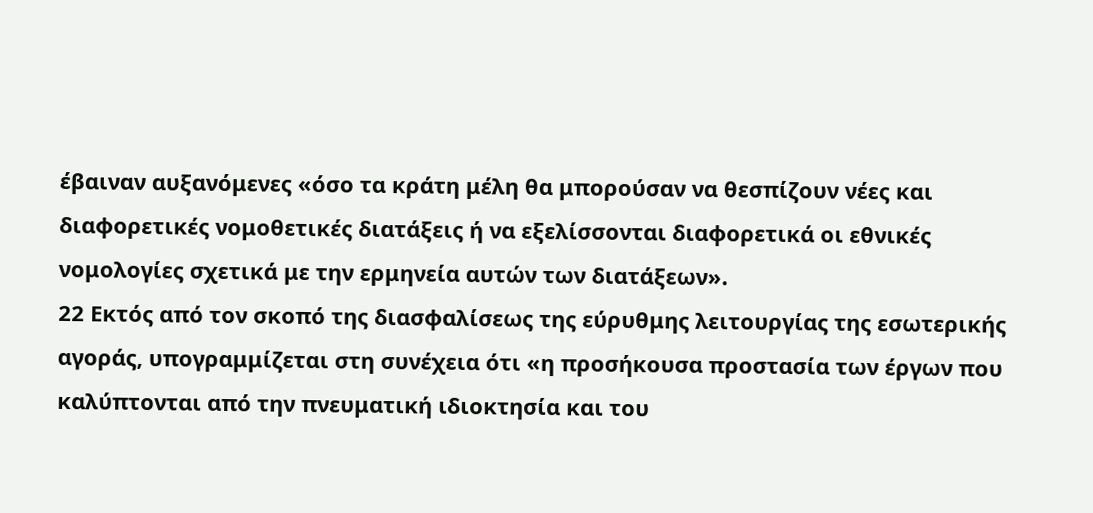έβαιναν αυξανόμενες «όσο τα κράτη μέλη θα μπορούσαν να θεσπίζουν νέες και διαφορετικές νομοθετικές διατάξεις ή να εξελίσσονται διαφορετικά οι εθνικές νομολογίες σχετικά με την ερμηνεία αυτών των διατάξεων».
22 Εκτός από τον σκοπό της διασφαλίσεως της εύρυθμης λειτουργίας της εσωτερικής αγοράς, υπογραμμίζεται στη συνέχεια ότι «η προσήκουσα προστασία των έργων που καλύπτονται από την πνευματική ιδιοκτησία και του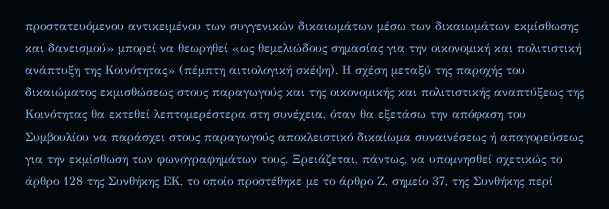προστατευόμενου αντικειμένου των συγγενικών δικαιωμάτων μέσω των δικαιωμάτων εκμίσθωσης και δανεισμού» μπορεί να θεωρηθεί «ως θεμελιώδους σημασίας για την οικονομική και πολιτιστική ανάπτυξη της Κοινότητας» (πέμπτη αιτιολογική σκέψη). Η σχέση μεταξύ της παροχής του δικαιώματος εκμισθώσεως στους παραγωγούς και της οικονομικής και πολιτιστικής αναπτύξεως της Κοινότητας θα εκτεθεί λεπτομερέστερα στη συνέχεια, όταν θα εξετάσω την απόφαση του Συμβουλίου να παράσχει στους παραγωγούς αποκλειστικό δικαίωμα συναινέσεως ή απαγορεύσεως για την εκμίσθωση των φωνογραφημάτων τους. Ξρειάζεται, πάντως, να υπομνησθεί σχετικώς το άρθρο 128 της Συνθήκης EΚ, το οποίο προστέθηκε με το άρθρο Ζ, σημείο 37, της Συνθήκης περί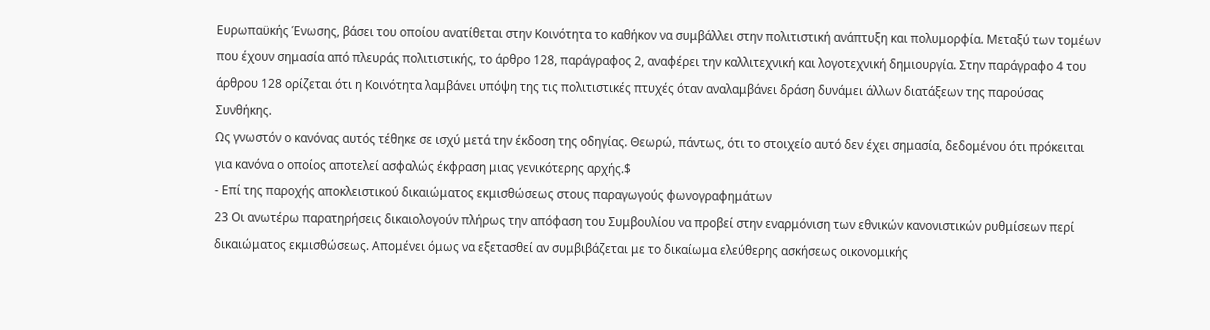Ευρωπαϋκής Ένωσης, βάσει του οποίου ανατίθεται στην Κοινότητα το καθήκον να συμβάλλει στην πολιτιστική ανάπτυξη και πολυμορφία. Μεταξύ των τομέων που έχουν σημασία από πλευράς πολιτιστικής, το άρθρο 128, παράγραφος 2, αναφέρει την καλλιτεχνική και λογοτεχνική δημιουργία. Στην παράγραφο 4 του άρθρου 128 ορίζεται ότι η Κοινότητα λαμβάνει υπόψη της τις πολιτιστικές πτυχές όταν αναλαμβάνει δράση δυνάμει άλλων διατάξεων της παρούσας Συνθήκης.
Ως γνωστόν ο κανόνας αυτός τέθηκε σε ισχύ μετά την έκδοση της οδηγίας. Θεωρώ, πάντως, ότι το στοιχείο αυτό δεν έχει σημασία, δεδομένου ότι πρόκειται για κανόνα ο οποίος αποτελεί ασφαλώς έκφραση μιας γενικότερης αρχής.$
- Επί της παροχής αποκλειστικού δικαιώματος εκμισθώσεως στους παραγωγούς φωνογραφημάτων
23 Οι ανωτέρω παρατηρήσεις δικαιολογούν πλήρως την απόφαση του Συμβουλίου να προβεί στην εναρμόνιση των εθνικών κανονιστικών ρυθμίσεων περί δικαιώματος εκμισθώσεως. Απομένει όμως να εξετασθεί αν συμβιβάζεται με το δικαίωμα ελεύθερης ασκήσεως οικονομικής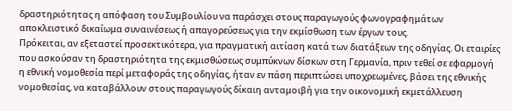δραστηριότητας η απόφαση του Συμβουλίου να παράσχει στους παραγωγούς φωνογραφημάτων αποκλειστικό δικαίωμα συναινέσεως ή απαγορεύσεως για την εκμίσθωση των έργων τους.
Πρόκειται, αν εξεταστεί προσεκτικότερα, για πραγματική αιτίαση κατά των διατάξεων της οδηγίας. Οι εταιρίες που ασκούσαν τη δραστηριότητα της εκμισθώσεως συμπύκνων δίσκων στη Γερμανία, πριν τεθεί σε εφαρμογή η εθνική νομοθεσία περί μεταφοράς της οδηγίας, ήταν εν πάση περιπτώσει υποχρεωμένες, βάσει της εθνικής νομοθεσίας, να καταβάλλουν στους παραγωγούς δίκαιη ανταμοιβή για την οικονομική εκμετάλλευση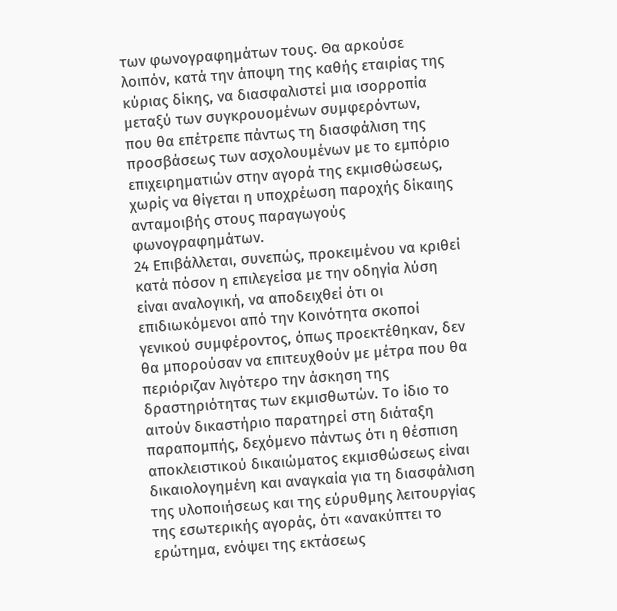των φωνογραφημάτων τους. Θα αρκούσε λοιπόν, κατά την άποψη της καθής εταιρίας της κύριας δίκης, να διασφαλιστεί μια ισορροπία μεταξύ των συγκρουομένων συμφερόντων, που θα επέτρεπε πάντως τη διασφάλιση της προσβάσεως των ασχολουμένων με το εμπόριο επιχειρηματιών στην αγορά της εκμισθώσεως, χωρίς να θίγεται η υποχρέωση παροχής δίκαιης ανταμοιβής στους παραγωγούς φωνογραφημάτων.
24 Επιβάλλεται, συνεπώς, προκειμένου να κριθεί κατά πόσον η επιλεγείσα με την οδηγία λύση είναι αναλογική, να αποδειχθεί ότι οι επιδιωκόμενοι από την Κοινότητα σκοποί γενικού συμφέροντος, όπως προεκτέθηκαν, δεν θα μπορούσαν να επιτευχθούν με μέτρα που θα περιόριζαν λιγότερο την άσκηση της δραστηριότητας των εκμισθωτών. Το ίδιο το αιτούν δικαστήριο παρατηρεί στη διάταξη παραπομπής, δεχόμενο πάντως ότι η θέσπιση αποκλειστικού δικαιώματος εκμισθώσεως είναι δικαιολογημένη και αναγκαία για τη διασφάλιση της υλοποιήσεως και της εύρυθμης λειτουργίας της εσωτερικής αγοράς, ότι «ανακύπτει το ερώτημα, ενόψει της εκτάσεως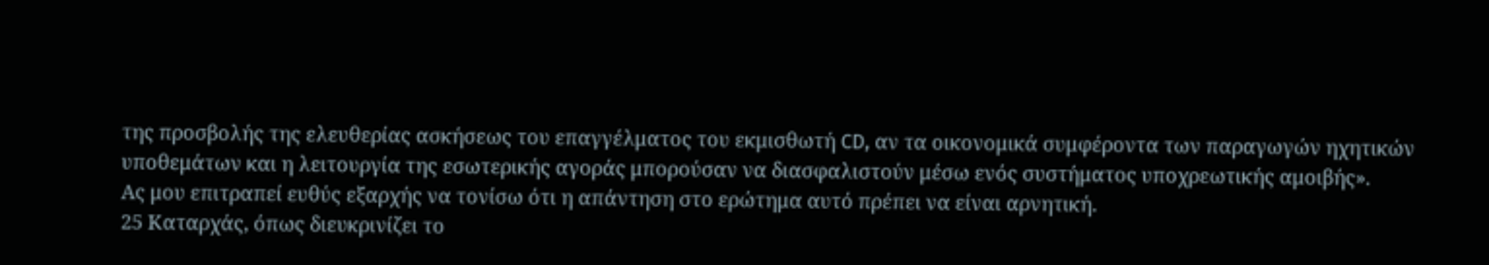της προσβολής της ελευθερίας ασκήσεως του επαγγέλματος του εκμισθωτή CD, αν τα οικονομικά συμφέροντα των παραγωγών ηχητικών υποθεμάτων και η λειτουργία της εσωτερικής αγοράς μπορούσαν να διασφαλιστούν μέσω ενός συστήματος υποχρεωτικής αμοιβής».
Ας μου επιτραπεί ευθύς εξαρχής να τονίσω ότι η απάντηση στο ερώτημα αυτό πρέπει να είναι αρνητική.
25 Καταρχάς, όπως διευκρινίζει το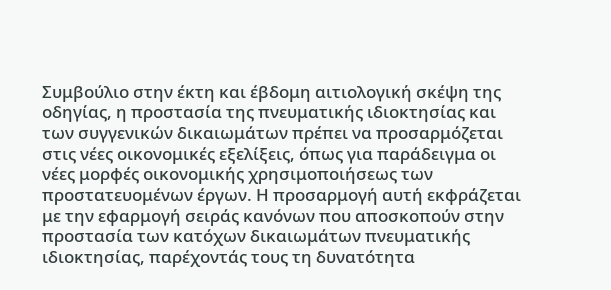Συμβούλιο στην έκτη και έβδομη αιτιολογική σκέψη της οδηγίας, η προστασία της πνευματικής ιδιοκτησίας και των συγγενικών δικαιωμάτων πρέπει να προσαρμόζεται στις νέες οικονομικές εξελίξεις, όπως για παράδειγμα οι νέες μορφές οικονομικής χρησιμοποιήσεως των προστατευομένων έργων. Η προσαρμογή αυτή εκφράζεται με την εφαρμογή σειράς κανόνων που αποσκοπούν στην προστασία των κατόχων δικαιωμάτων πνευματικής ιδιοκτησίας, παρέχοντάς τους τη δυνατότητα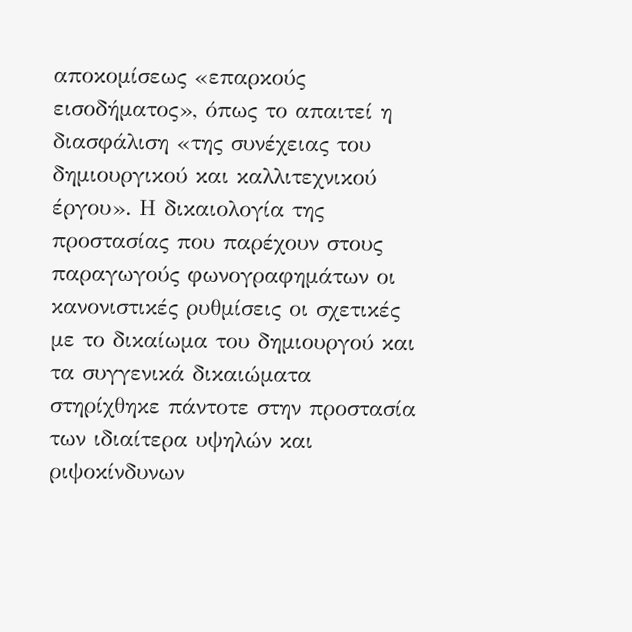αποκομίσεως «επαρκούς εισοδήματος», όπως το απαιτεί η διασφάλιση «της συνέχειας του δημιουργικού και καλλιτεχνικού έργου». Η δικαιολογία της προστασίας που παρέχουν στους παραγωγούς φωνογραφημάτων οι κανονιστικές ρυθμίσεις οι σχετικές με το δικαίωμα του δημιουργού και τα συγγενικά δικαιώματα στηρίχθηκε πάντοτε στην προστασία των ιδιαίτερα υψηλών και ριψοκίνδυνων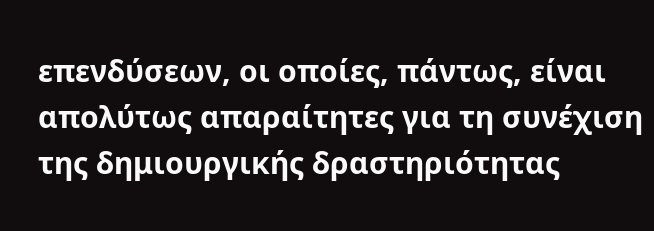επενδύσεων, οι οποίες, πάντως, είναι απολύτως απαραίτητες για τη συνέχιση της δημιουργικής δραστηριότητας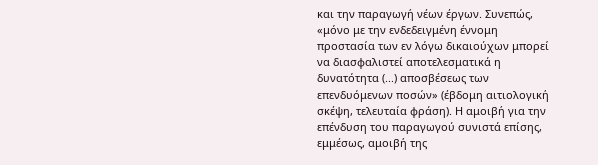και την παραγωγή νέων έργων. Συνεπώς, «μόνο με την ενδεδειγμένη έννομη προστασία των εν λόγω δικαιούχων μπορεί να διασφαλιστεί αποτελεσματικά η δυνατότητα (...) αποσβέσεως των επενδυόμενων ποσών» (έβδομη αιτιολογική σκέψη, τελευταία φράση). Η αμοιβή για την επένδυση του παραγωγού συνιστά επίσης, εμμέσως, αμοιβή της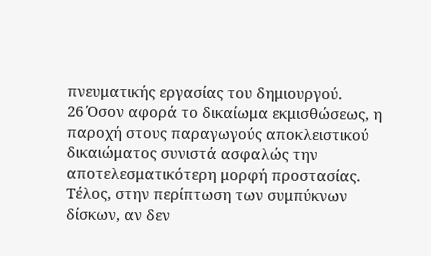πνευματικής εργασίας του δημιουργού.
26 Όσον αφορά το δικαίωμα εκμισθώσεως, η παροχή στους παραγωγούς αποκλειστικού δικαιώματος συνιστά ασφαλώς την αποτελεσματικότερη μορφή προστασίας. Τέλος, στην περίπτωση των συμπύκνων δίσκων, αν δεν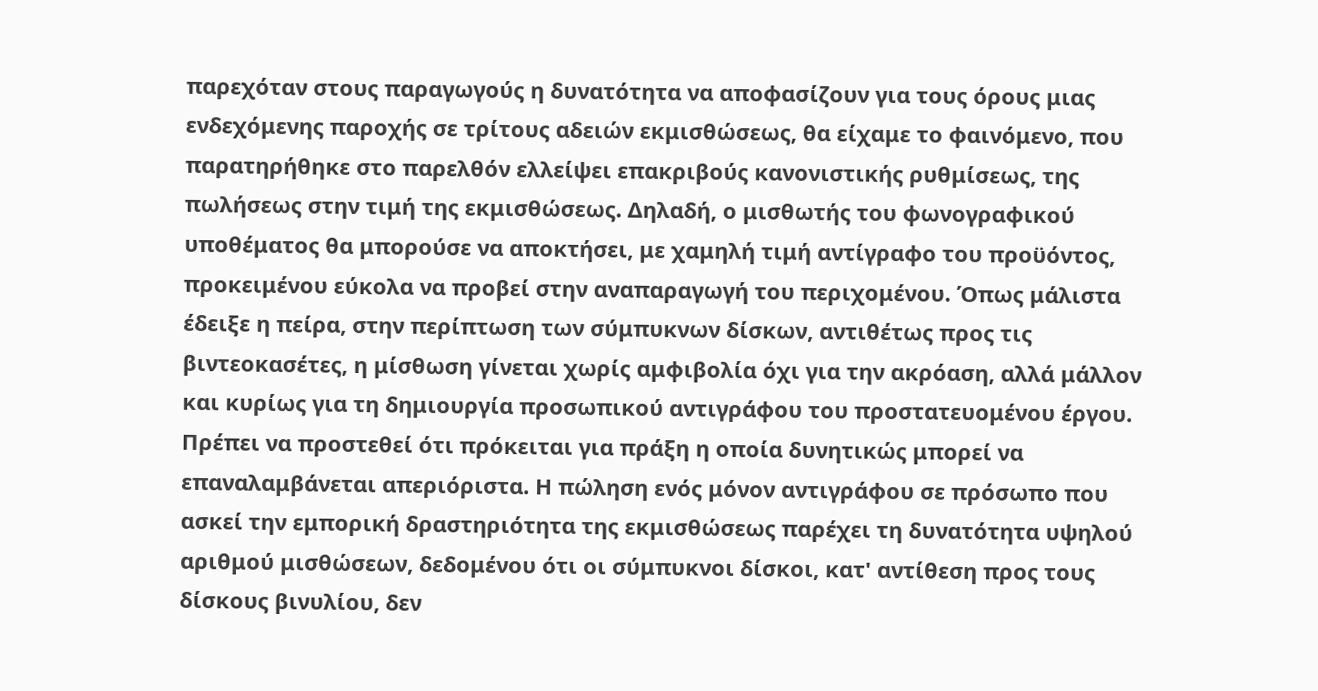παρεχόταν στους παραγωγούς η δυνατότητα να αποφασίζουν για τους όρους μιας ενδεχόμενης παροχής σε τρίτους αδειών εκμισθώσεως, θα είχαμε το φαινόμενο, που παρατηρήθηκε στο παρελθόν ελλείψει επακριβούς κανονιστικής ρυθμίσεως, της πωλήσεως στην τιμή της εκμισθώσεως. Δηλαδή, ο μισθωτής του φωνογραφικού υποθέματος θα μπορούσε να αποκτήσει, με χαμηλή τιμή αντίγραφο του προϋόντος, προκειμένου εύκολα να προβεί στην αναπαραγωγή του περιχομένου. Όπως μάλιστα έδειξε η πείρα, στην περίπτωση των σύμπυκνων δίσκων, αντιθέτως προς τις βιντεοκασέτες, η μίσθωση γίνεται χωρίς αμφιβολία όχι για την ακρόαση, αλλά μάλλον και κυρίως για τη δημιουργία προσωπικού αντιγράφου του προστατευομένου έργου.
Πρέπει να προστεθεί ότι πρόκειται για πράξη η οποία δυνητικώς μπορεί να επαναλαμβάνεται απεριόριστα. Η πώληση ενός μόνον αντιγράφου σε πρόσωπο που ασκεί την εμπορική δραστηριότητα της εκμισθώσεως παρέχει τη δυνατότητα υψηλού αριθμού μισθώσεων, δεδομένου ότι οι σύμπυκνοι δίσκοι, κατ' αντίθεση προς τους δίσκους βινυλίου, δεν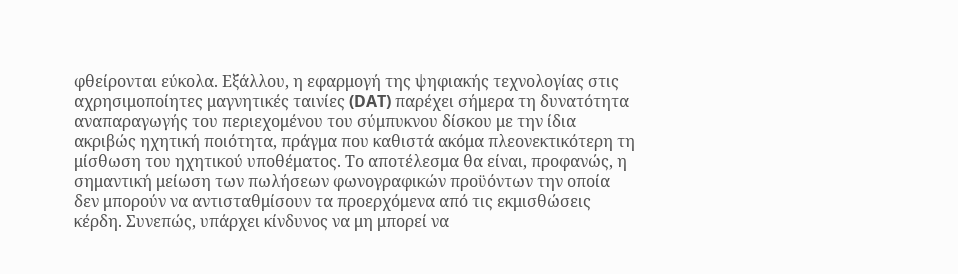φθείρονται εύκολα. Εξάλλου, η εφαρμογή της ψηφιακής τεχνολογίας στις αχρησιμοποίητες μαγνητικές ταινίες (DAT) παρέχει σήμερα τη δυνατότητα αναπαραγωγής του περιεχομένου του σύμπυκνου δίσκου με την ίδια ακριβώς ηχητική ποιότητα, πράγμα που καθιστά ακόμα πλεονεκτικότερη τη μίσθωση του ηχητικού υποθέματος. Το αποτέλεσμα θα είναι, προφανώς, η σημαντική μείωση των πωλήσεων φωνογραφικών προϋόντων την οποία δεν μπορούν να αντισταθμίσουν τα προερχόμενα από τις εκμισθώσεις κέρδη. Συνεπώς, υπάρχει κίνδυνος να μη μπορεί να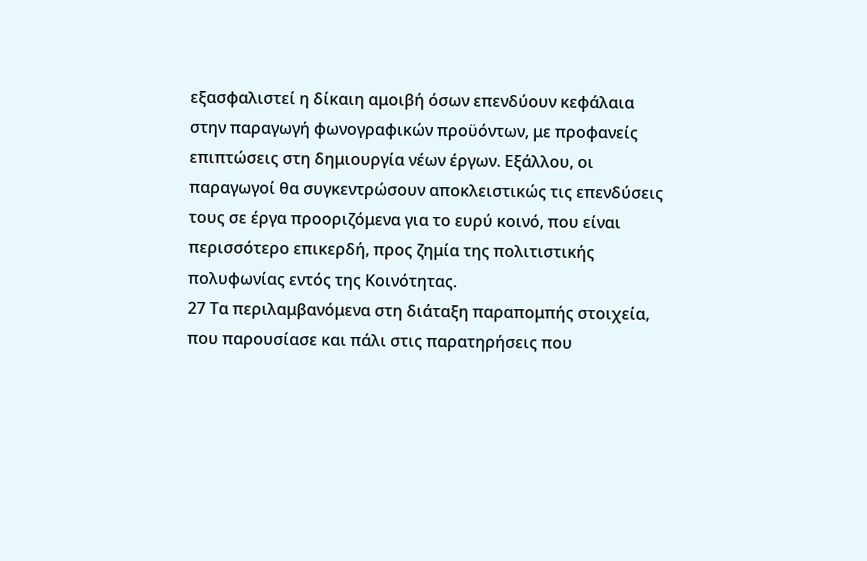εξασφαλιστεί η δίκαιη αμοιβή όσων επενδύουν κεφάλαια στην παραγωγή φωνογραφικών προϋόντων, με προφανείς επιπτώσεις στη δημιουργία νέων έργων. Εξάλλου, οι παραγωγοί θα συγκεντρώσουν αποκλειστικώς τις επενδύσεις τους σε έργα προοριζόμενα για το ευρύ κοινό, που είναι περισσότερο επικερδή, προς ζημία της πολιτιστικής πολυφωνίας εντός της Κοινότητας.
27 Τα περιλαμβανόμενα στη διάταξη παραπομπής στοιχεία, που παρουσίασε και πάλι στις παρατηρήσεις που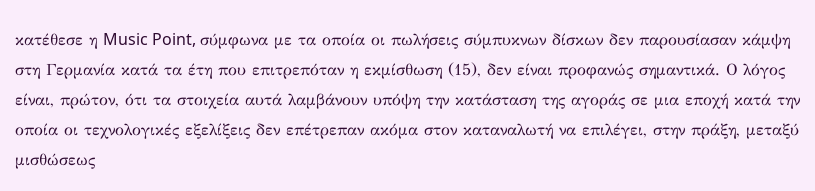κατέθεσε η Music Point, σύμφωνα με τα οποία οι πωλήσεις σύμπυκνων δίσκων δεν παρουσίασαν κάμψη στη Γερμανία κατά τα έτη που επιτρεπόταν η εκμίσθωση (15), δεν είναι προφανώς σημαντικά. Ο λόγος είναι, πρώτον, ότι τα στοιχεία αυτά λαμβάνουν υπόψη την κατάσταση της αγοράς σε μια εποχή κατά την οποία οι τεχνολογικές εξελίξεις δεν επέτρεπαν ακόμα στον καταναλωτή να επιλέγει, στην πράξη, μεταξύ μισθώσεως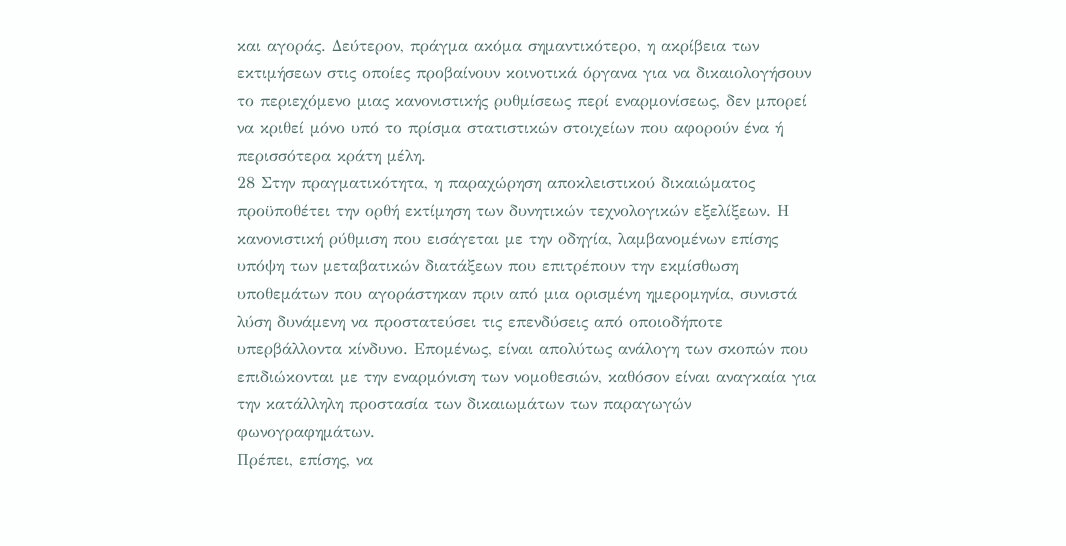και αγοράς. Δεύτερον, πράγμα ακόμα σημαντικότερο, η ακρίβεια των εκτιμήσεων στις οποίες προβαίνουν κοινοτικά όργανα για να δικαιολογήσουν το περιεχόμενο μιας κανονιστικής ρυθμίσεως περί εναρμονίσεως, δεν μπορεί να κριθεί μόνο υπό το πρίσμα στατιστικών στοιχείων που αφορούν ένα ή περισσότερα κράτη μέλη.
28 Στην πραγματικότητα, η παραχώρηση αποκλειστικού δικαιώματος προϋποθέτει την ορθή εκτίμηση των δυνητικών τεχνολογικών εξελίξεων. Η κανονιστική ρύθμιση που εισάγεται με την οδηγία, λαμβανομένων επίσης υπόψη των μεταβατικών διατάξεων που επιτρέπουν την εκμίσθωση υποθεμάτων που αγοράστηκαν πριν από μια ορισμένη ημερομηνία, συνιστά λύση δυνάμενη να προστατεύσει τις επενδύσεις από οποιοδήποτε υπερβάλλοντα κίνδυνο. Επομένως, είναι απολύτως ανάλογη των σκοπών που επιδιώκονται με την εναρμόνιση των νομοθεσιών, καθόσον είναι αναγκαία για την κατάλληλη προστασία των δικαιωμάτων των παραγωγών φωνογραφημάτων.
Πρέπει, επίσης, να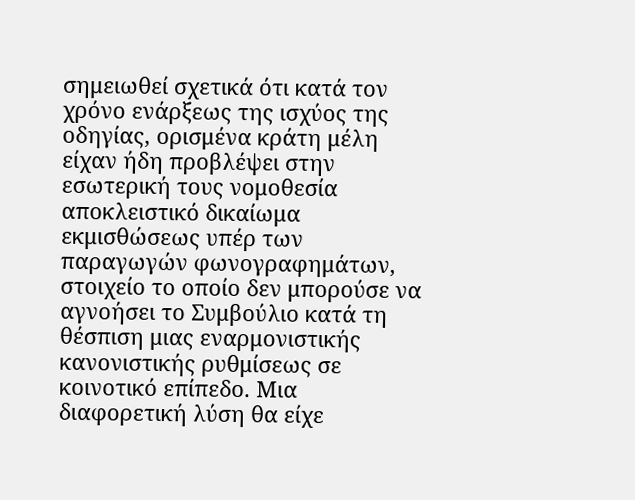σημειωθεί σχετικά ότι κατά τον χρόνο ενάρξεως της ισχύος της οδηγίας, ορισμένα κράτη μέλη είχαν ήδη προβλέψει στην εσωτερική τους νομοθεσία αποκλειστικό δικαίωμα εκμισθώσεως υπέρ των παραγωγών φωνογραφημάτων, στοιχείο το οποίο δεν μπορούσε να αγνοήσει το Συμβούλιο κατά τη θέσπιση μιας εναρμονιστικής κανονιστικής ρυθμίσεως σε κοινοτικό επίπεδο. Μια διαφορετική λύση θα είχε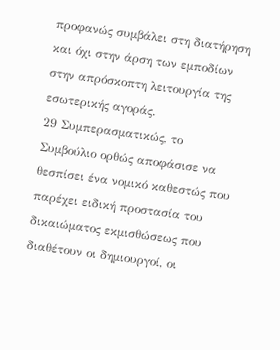προφανώς συμβάλει στη διατήρηση και όχι στην άρση των εμποδίων στην απρόσκοπτη λειτουργία της εσωτερικής αγοράς.
29 Συμπερασματικώς, το Συμβούλιο ορθώς αποφάσισε να θεσπίσει ένα νομικό καθεστώς που παρέχει ειδική προστασία του δικαιώματος εκμισθώσεως που διαθέτουν οι δημιουργοί, οι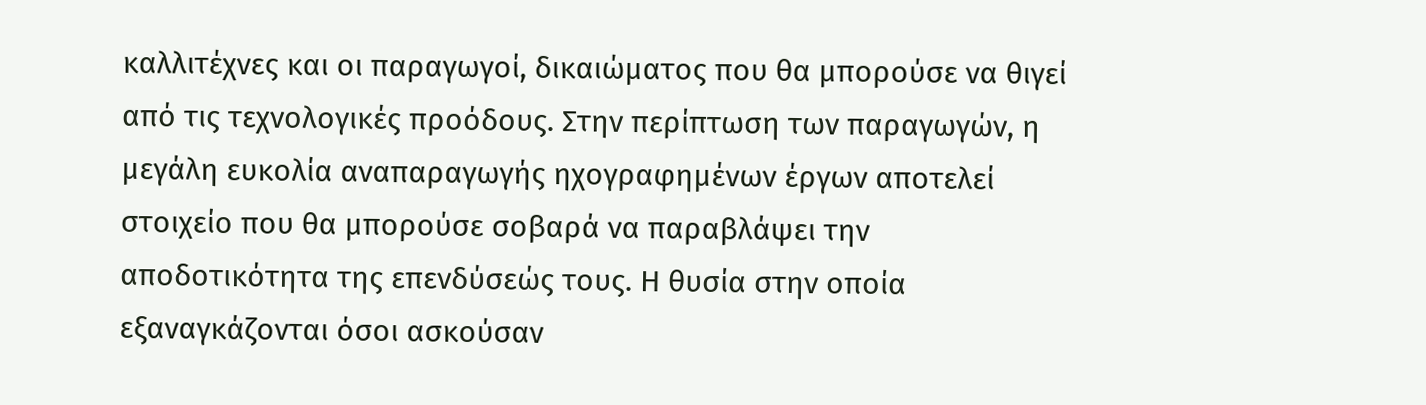καλλιτέχνες και οι παραγωγοί, δικαιώματος που θα μπορούσε να θιγεί από τις τεχνολογικές προόδους. Στην περίπτωση των παραγωγών, η μεγάλη ευκολία αναπαραγωγής ηχογραφημένων έργων αποτελεί στοιχείο που θα μπορούσε σοβαρά να παραβλάψει την αποδοτικότητα της επενδύσεώς τους. Η θυσία στην οποία εξαναγκάζονται όσοι ασκούσαν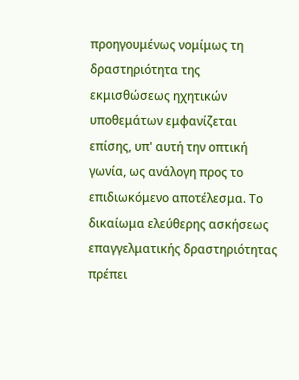προηγουμένως νομίμως τη δραστηριότητα της εκμισθώσεως ηχητικών υποθεμάτων εμφανίζεται επίσης, υπ' αυτή την οπτική γωνία, ως ανάλογη προς το επιδιωκόμενο αποτέλεσμα. Το δικαίωμα ελεύθερης ασκήσεως επαγγελματικής δραστηριότητας πρέπει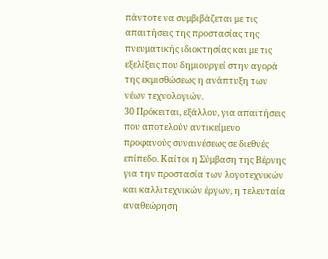πάντοτε να συμβιβάζεται με τις απαιτήσεις της προστασίας της πνευματικής ιδιοκτησίας και με τις εξελίξεις που δημιουργεί στην αγορά της εκμισθώσεως η ανάπτυξη των νέων τεχνολογιών.
30 Πρόκειται, εξάλλου, για απαιτήσεις που αποτελούν αντικείμενο προφανούς συναινέσεως σε διεθνές επίπεδο. Καίτοι η Σύμβαση της Βέρνης για την προστασία των λογοτεχνικών και καλλιτεχνικών έργων, η τελευταία αναθεώρηση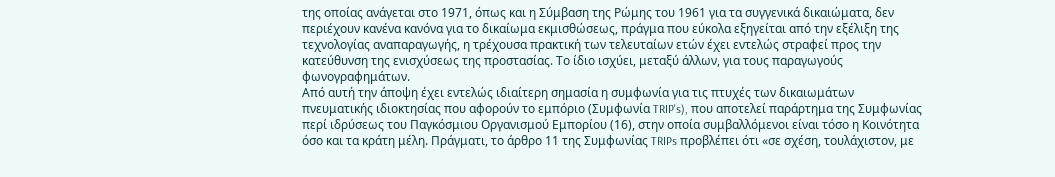της οποίας ανάγεται στο 1971, όπως και η Σύμβαση της Ρώμης του 1961 για τα συγγενικά δικαιώματα, δεν περιέχουν κανένα κανόνα για το δικαίωμα εκμισθώσεως, πράγμα που εύκολα εξηγείται από την εξέλιξη της τεχνολογίας αναπαραγωγής, η τρέχουσα πρακτική των τελευταίων ετών έχει εντελώς στραφεί προς την κατεύθυνση της ενισχύσεως της προστασίας. Το ίδιο ισχύει, μεταξύ άλλων, για τους παραγωγούς φωνογραφημάτων.
Από αυτή την άποψη έχει εντελώς ιδιαίτερη σημασία η συμφωνία για τις πτυχές των δικαιωμάτων πνευματικής ιδιοκτησίας που αφορούν το εμπόριο (Συμφωνία TRIP's), που αποτελεί παράρτημα της Συμφωνίας περί ιδρύσεως του Παγκόσμιου Οργανισμού Εμπορίου (16), στην οποία συμβαλλόμενοι είναι τόσο η Κοινότητα όσο και τα κράτη μέλη. Πράγματι, το άρθρο 11 της Συμφωνίας TRIPs προβλέπει ότι «σε σχέση, τουλάχιστον, με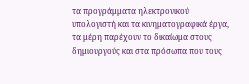τα προγράμματα ηλεκτρονικού υπολογιστή και τα κινηματογραφικά έργα, τα μέρη παρέχουν το δικαίωμα στους δημιουργούς και στα πρόσωπα που τους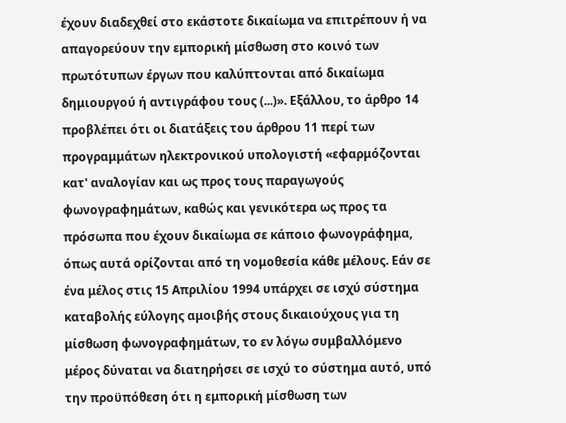έχουν διαδεχθεί στο εκάστοτε δικαίωμα να επιτρέπουν ή να απαγορεύουν την εμπορική μίσθωση στο κοινό των πρωτότυπων έργων που καλύπτονται από δικαίωμα δημιουργού ή αντιγράφου τους (...)». Εξάλλου, το άρθρο 14 προβλέπει ότι οι διατάξεις του άρθρου 11 περί των προγραμμάτων ηλεκτρονικού υπολογιστή «εφαρμόζονται κατ' αναλογίαν και ως προς τους παραγωγούς φωνογραφημάτων, καθώς και γενικότερα ως προς τα πρόσωπα που έχουν δικαίωμα σε κάποιο φωνογράφημα, όπως αυτά ορίζονται από τη νομοθεσία κάθε μέλους. Εάν σε ένα μέλος στις 15 Απριλίου 1994 υπάρχει σε ισχύ σύστημα καταβολής εύλογης αμοιβής στους δικαιούχους για τη μίσθωση φωνογραφημάτων, το εν λόγω συμβαλλόμενο μέρος δύναται να διατηρήσει σε ισχύ το σύστημα αυτό, υπό την προϋπόθεση ότι η εμπορική μίσθωση των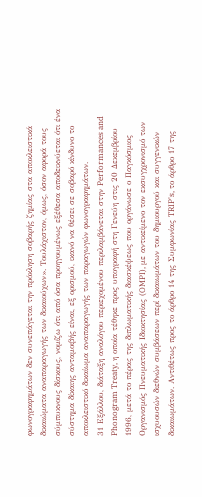φωνογραφημάτων δεν συνεπάγεται την πρόκληση σοβαρής ζημίας στα αποκλειστικά δικαιώματα αναπαραγωγής των δικαιούχων». Τουλάχιστον, όμως, όσον αφορά τους σύμπυκνους δίσκους, νομίζω ότι από όσα προηγουμένως εξέθεσα αποδεικνύεται ότι ένα σύστημα δίκαιης ανταμοιβής είναι, εξ ορισμού, ικανό να θέσει σε σοβαρό κίνδυνο το αποκλειστικό δικαίωμα αναπαραγωγής των παραγωγών φωνογραφημάτων.
31 Εξάλλου, διάταξη αναλόγου περιεχομένου περιλαμβάνεται στην Performances and Phonogram Treaty, η οποία τέθηκε προς υπογραφή στη Γενεύη στις 20 Δεκεμβρίου 1996, μετά το πέρας της διπλωματικής διασκέψεως που οργάνωσε ο Παγκόσμιος Οργανισμός Πνευματικής Ιδιοκτησίας (OMPI), με αντικείμενο τον εκσυγχρονισμό των ισχυουσών διεθνών συμβάσεων περί δικαιωμάτων του δημιουργού και συγγενικών δικαιωμάτων. Αντιθέτως προς το άρθρο 14 της Συμφωνίας TRIP's, το άρθρο 17 της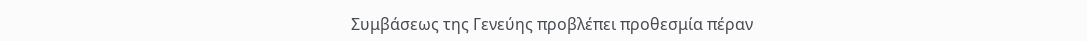Συμβάσεως της Γενεύης προβλέπει προθεσμία πέραν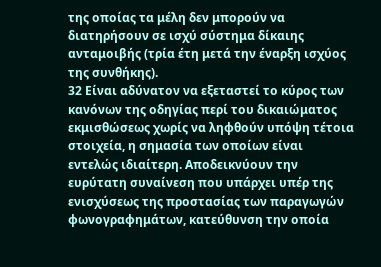της οποίας τα μέλη δεν μπορούν να διατηρήσουν σε ισχύ σύστημα δίκαιης ανταμοιβής (τρία έτη μετά την έναρξη ισχύος της συνθήκης).
32 Είναι αδύνατον να εξεταστεί το κύρος των κανόνων της οδηγίας περί του δικαιώματος εκμισθώσεως χωρίς να ληφθούν υπόψη τέτοια στοιχεία, η σημασία των οποίων είναι εντελώς ιδιαίτερη. Αποδεικνύουν την ευρύτατη συναίνεση που υπάρχει υπέρ της ενισχύσεως της προστασίας των παραγωγών φωνογραφημάτων, κατεύθυνση την οποία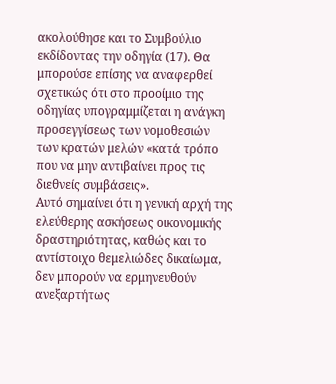ακολούθησε και το Συμβούλιο εκδίδοντας την οδηγία (17). Θα μπορούσε επίσης να αναφερθεί σχετικώς ότι στο προοίμιο της οδηγίας υπογραμμίζεται η ανάγκη προσεγγίσεως των νομοθεσιών των κρατών μελών «κατά τρόπο που να μην αντιβαίνει προς τις διεθνείς συμβάσεις».
Αυτό σημαίνει ότι η γενική αρχή της ελεύθερης ασκήσεως οικονομικής δραστηριότητας, καθώς και το αντίστοιχο θεμελιώδες δικαίωμα, δεν μπορούν να ερμηνευθούν ανεξαρτήτως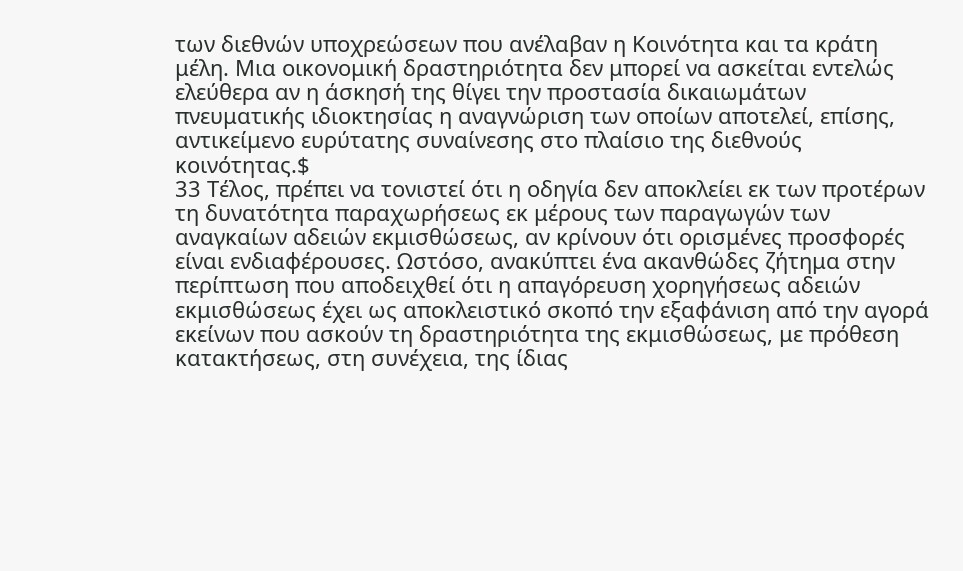των διεθνών υποχρεώσεων που ανέλαβαν η Κοινότητα και τα κράτη μέλη. Μια οικονομική δραστηριότητα δεν μπορεί να ασκείται εντελώς ελεύθερα αν η άσκησή της θίγει την προστασία δικαιωμάτων πνευματικής ιδιοκτησίας η αναγνώριση των οποίων αποτελεί, επίσης, αντικείμενο ευρύτατης συναίνεσης στο πλαίσιο της διεθνούς κοινότητας.$
33 Τέλος, πρέπει να τονιστεί ότι η οδηγία δεν αποκλείει εκ των προτέρων τη δυνατότητα παραχωρήσεως εκ μέρους των παραγωγών των αναγκαίων αδειών εκμισθώσεως, αν κρίνουν ότι ορισμένες προσφορές είναι ενδιαφέρουσες. Ωστόσο, ανακύπτει ένα ακανθώδες ζήτημα στην περίπτωση που αποδειχθεί ότι η απαγόρευση χορηγήσεως αδειών εκμισθώσεως έχει ως αποκλειστικό σκοπό την εξαφάνιση από την αγορά εκείνων που ασκούν τη δραστηριότητα της εκμισθώσεως, με πρόθεση κατακτήσεως, στη συνέχεια, της ίδιας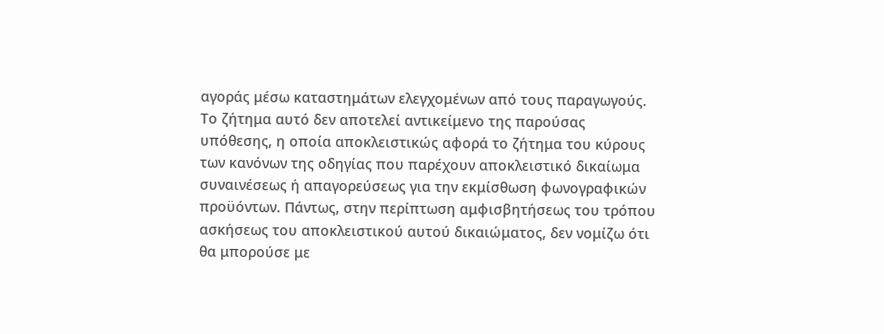αγοράς μέσω καταστημάτων ελεγχομένων από τους παραγωγούς. Το ζήτημα αυτό δεν αποτελεί αντικείμενο της παρούσας υπόθεσης, η οποία αποκλειστικώς αφορά το ζήτημα του κύρους των κανόνων της οδηγίας που παρέχουν αποκλειστικό δικαίωμα συναινέσεως ή απαγορεύσεως για την εκμίσθωση φωνογραφικών προϋόντων. Πάντως, στην περίπτωση αμφισβητήσεως του τρόπου ασκήσεως του αποκλειστικού αυτού δικαιώματος, δεν νομίζω ότι θα μπορούσε με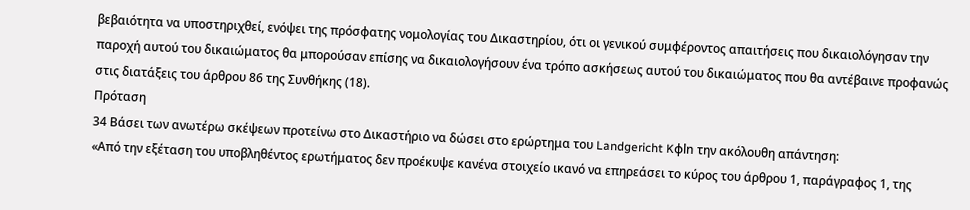βεβαιότητα να υποστηριχθεί, ενόψει της πρόσφατης νομολογίας του Δικαστηρίου, ότι οι γενικού συμφέροντος απαιτήσεις που δικαιολόγησαν την παροχή αυτού του δικαιώματος θα μπορούσαν επίσης να δικαιολογήσουν ένα τρόπο ασκήσεως αυτού του δικαιώματος που θα αντέβαινε προφανώς στις διατάξεις του άρθρου 86 της Συνθήκης (18).
Πρόταση
34 Βάσει των ανωτέρω σκέψεων προτείνω στο Δικαστήριο να δώσει στο ερώρτημα του Landgericht Kφln την ακόλουθη απάντηση:
«Από την εξέταση του υποβληθέντος ερωτήματος δεν προέκυψε κανένα στοιχείο ικανό να επηρεάσει το κύρος του άρθρου 1, παράγραφος 1, της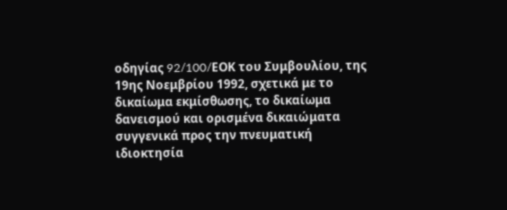οδηγίας 92/100/EΟΚ του Συμβουλίου, της 19ης Νοεμβρίου 1992, σχετικά με το δικαίωμα εκμίσθωσης, το δικαίωμα δανεισμού και ορισμένα δικαιώματα συγγενικά προς την πνευματική ιδιοκτησία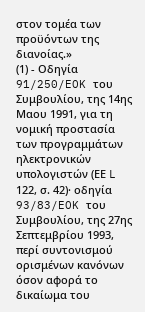στον τομέα των προϋόντων της διανοίας.»
(1) - Οδηγία 91/250/EOK του Συμβουλίου, της 14ης Μαου 1991, για τη νομική προστασία των προγραμμάτων ηλεκτρονικών υπολογιστών (ΕΕ L 122, σ. 42)· οδηγία 93/83/EOK του Συμβουλίου, της 27ης Σεπτεμβρίου 1993, περί συντονισμού ορισμένων κανόνων όσον αφορά το δικαίωμα του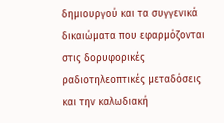δημιουργού και τα συγγενικά δικαιώματα που εφαρμόζονται στις δορυφορικές ραδιοτηλεοπτικές μεταδόσεις και την καλωδιακή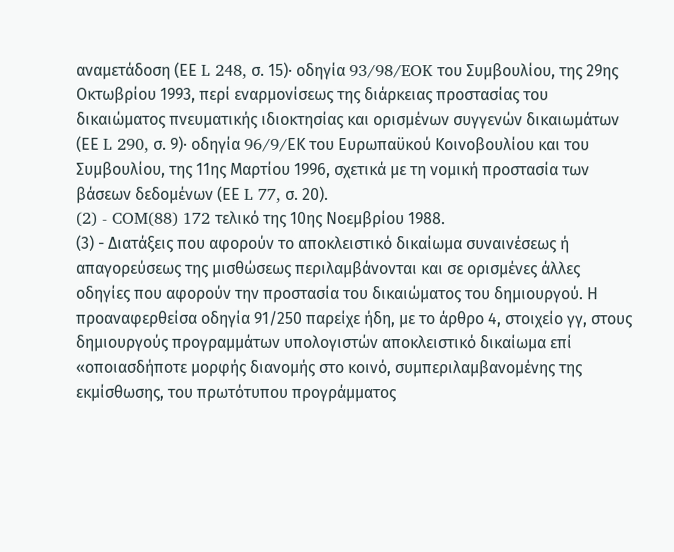αναμετάδοση (ΕΕ L 248, σ. 15)· οδηγία 93/98/EOK του Συμβουλίου, της 29ης Οκτωβρίου 1993, περί εναρμονίσεως της διάρκειας προστασίας του δικαιώματος πνευματικής ιδιοκτησίας και ορισμένων συγγενών δικαιωμάτων (ΕΕ L 290, σ. 9)· οδηγία 96/9/EΚ του Ευρωπαϋκού Κοινοβουλίου και του Συμβουλίου, της 11ης Μαρτίου 1996, σχετικά με τη νομική προστασία των βάσεων δεδομένων (ΕΕ L 77, σ. 20).
(2) - COM(88) 172 τελικό της 10ης Νοεμβρίου 1988.
(3) - Διατάξεις που αφορούν το αποκλειστικό δικαίωμα συναινέσεως ή απαγορεύσεως της μισθώσεως περιλαμβάνονται και σε ορισμένες άλλες οδηγίες που αφορούν την προστασία του δικαιώματος του δημιουργού. Η προαναφερθείσα οδηγία 91/250 παρείχε ήδη, με το άρθρο 4, στοιχείο γγ, στους δημιουργούς προγραμμάτων υπολογιστών αποκλειστικό δικαίωμα επί «οποιασδήποτε μορφής διανομής στο κοινό, συμπεριλαμβανομένης της εκμίσθωσης, του πρωτότυπου προγράμματος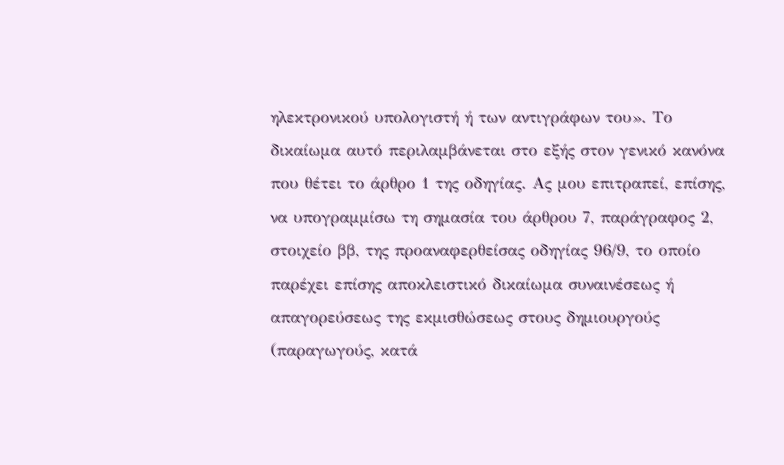ηλεκτρονικού υπολογιστή ή των αντιγράφων του». Το δικαίωμα αυτό περιλαμβάνεται στο εξής στον γενικό κανόνα που θέτει το άρθρο 1 της οδηγίας. Ας μου επιτραπεί, επίσης, να υπογραμμίσω τη σημασία του άρθρου 7, παράγραφος 2, στοιχείο ββ, της προαναφερθείσας οδηγίας 96/9, το οποίο παρέχει επίσης αποκλειστικό δικαίωμα συναινέσεως ή απαγορεύσεως της εκμισθώσεως στους δημιουργούς (παραγωγούς, κατά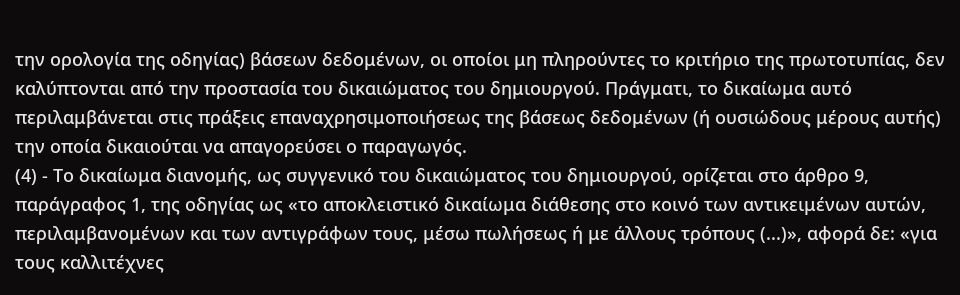την ορολογία της οδηγίας) βάσεων δεδομένων, οι οποίοι μη πληρούντες το κριτήριο της πρωτοτυπίας, δεν καλύπτονται από την προστασία του δικαιώματος του δημιουργού. Πράγματι, το δικαίωμα αυτό περιλαμβάνεται στις πράξεις επαναχρησιμοποιήσεως της βάσεως δεδομένων (ή ουσιώδους μέρους αυτής) την οποία δικαιούται να απαγορεύσει ο παραγωγός.
(4) - Το δικαίωμα διανομής, ως συγγενικό του δικαιώματος του δημιουργού, ορίζεται στο άρθρο 9, παράγραφος 1, της οδηγίας ως «το αποκλειστικό δικαίωμα διάθεσης στο κοινό των αντικειμένων αυτών, περιλαμβανομένων και των αντιγράφων τους, μέσω πωλήσεως ή με άλλους τρόπους (...)», αφορά δε: «για τους καλλιτέχνες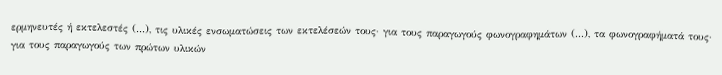ερμηνευτές ή εκτελεστές (...), τις υλικές ενσωματώσεις των εκτελέσεών τους· για τους παραγωγούς φωνογραφημάτων (...), τα φωνογραφήματά τους· για τους παραγωγούς των πρώτων υλικών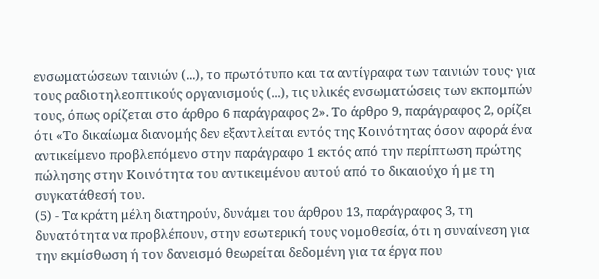ενσωματώσεων ταινιών (...), το πρωτότυπο και τα αντίγραφα των ταινιών τους· για τους ραδιοτηλεοπτικούς οργανισμούς (...), τις υλικές ενσωματώσεις των εκπομπών τους, όπως ορίζεται στο άρθρο 6 παράγραφος 2». Το άρθρο 9, παράγραφος 2, ορίζει ότι «Το δικαίωμα διανομής δεν εξαντλείται εντός της Κοινότητας όσον αφορά ένα αντικείμενο προβλεπόμενο στην παράγραφο 1 εκτός από την περίπτωση πρώτης πώλησης στην Κοινότητα του αντικειμένου αυτού από το δικαιούχο ή με τη συγκατάθεσή του.
(5) - Τα κράτη μέλη διατηρούν, δυνάμει του άρθρου 13, παράγραφος 3, τη δυνατότητα να προβλέπουν, στην εσωτερική τους νομοθεσία, ότι η συναίνεση για την εκμίσθωση ή τον δανεισμό θεωρείται δεδομένη για τα έργα που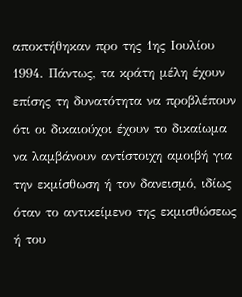αποκτήθηκαν προ της 1ης Ιουλίου 1994. Πάντως, τα κράτη μέλη έχουν επίσης τη δυνατότητα να προβλέπουν ότι οι δικαιούχοι έχουν το δικαίωμα να λαμβάνουν αντίστοιχη αμοιβή για την εκμίσθωση ή τον δανεισμό, ιδίως όταν το αντικείμενο της εκμισθώσεως ή του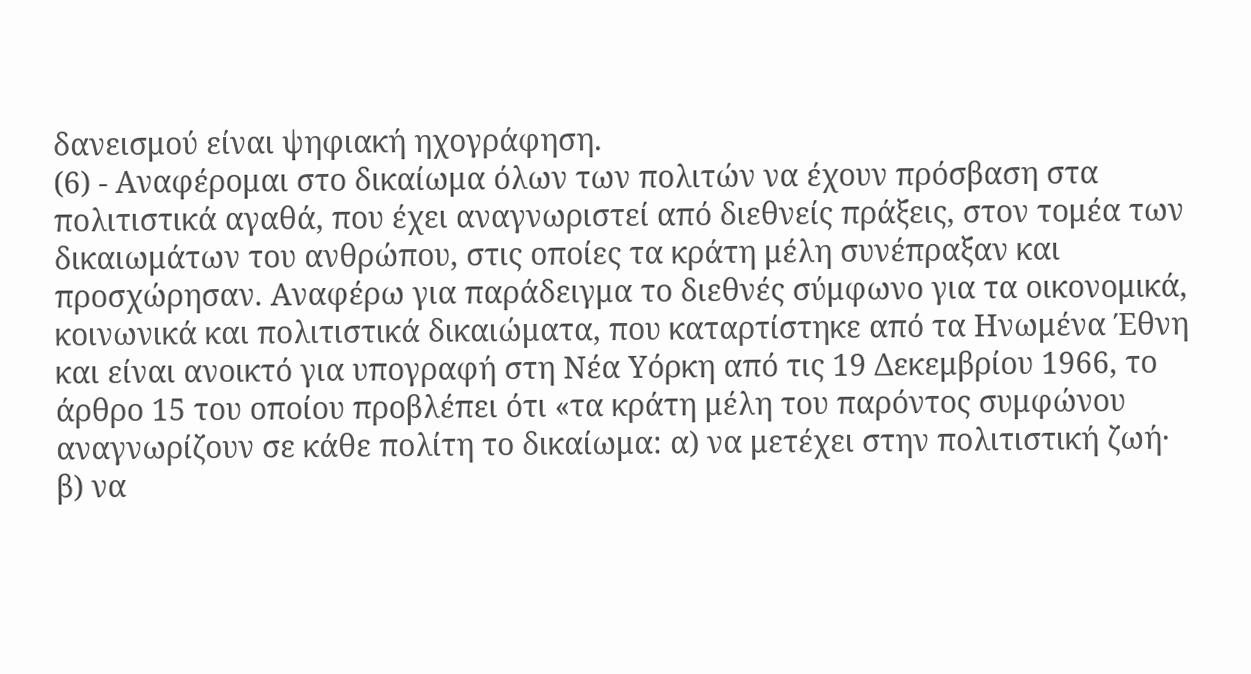δανεισμού είναι ψηφιακή ηχογράφηση.
(6) - Αναφέρομαι στο δικαίωμα όλων των πολιτών να έχουν πρόσβαση στα πολιτιστικά αγαθά, που έχει αναγνωριστεί από διεθνείς πράξεις, στον τομέα των δικαιωμάτων του ανθρώπου, στις οποίες τα κράτη μέλη συνέπραξαν και προσχώρησαν. Αναφέρω για παράδειγμα το διεθνές σύμφωνο για τα οικονομικά, κοινωνικά και πολιτιστικά δικαιώματα, που καταρτίστηκε από τα Ηνωμένα Έθνη και είναι ανοικτό για υπογραφή στη Νέα Υόρκη από τις 19 Δεκεμβρίου 1966, το άρθρο 15 του οποίου προβλέπει ότι «τα κράτη μέλη του παρόντος συμφώνου αναγνωρίζουν σε κάθε πολίτη το δικαίωμα: α) να μετέχει στην πολιτιστική ζωή· β) να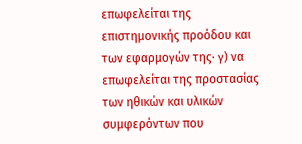επωφελείται της επιστημονικής προόδου και των εφαρμογών της· γ) να επωφελείται της προστασίας των ηθικών και υλικών συμφερόντων που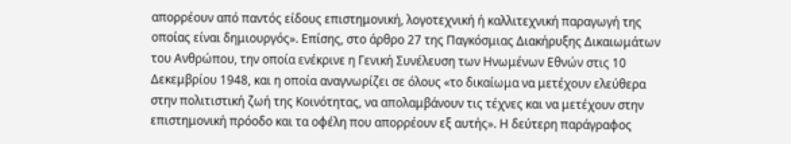απορρέουν από παντός είδους επιστημονική, λογοτεχνική ή καλλιτεχνική παραγωγή της οποίας είναι δημιουργός». Επίσης, στο άρθρο 27 της Παγκόσμιας Διακήρυξης Δικαιωμάτων του Ανθρώπου, την οποία ενέκρινε η Γενική Συνέλευση των Ηνωμένων Εθνών στις 10 Δεκεμβρίου 1948, και η οποία αναγνωρίζει σε όλους «το δικαίωμα να μετέχουν ελεύθερα στην πολιτιστική ζωή της Κοινότητας, να απολαμβάνουν τις τέχνες και να μετέχουν στην επιστημονική πρόοδο και τα οφέλη που απορρέουν εξ αυτής». Η δεύτερη παράγραφος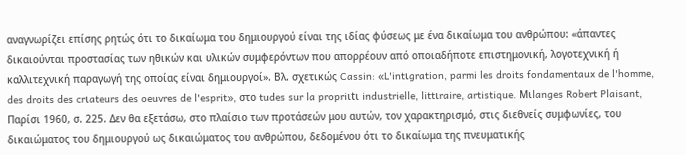αναγνωρίζει επίσης ρητώς ότι το δικαίωμα του δημιουργού είναι της ιδίας φύσεως με ένα δικαίωμα του ανθρώπου: «άπαντες δικαιούνται προστασίας των ηθικών και υλικών συμφερόντων που απορρέουν από οποιαδήποτε επιστημονική, λογοτεχνική ή καλλιτεχνική παραγωγή της οποίας είναι δημιουργοί». Βλ. σχετικώς Cassin: «L'intιgration, parmi les droits fondamentaux de l'homme, des droits des crιateurs des oeuvres de l'esprit», στο tudes sur la propriιtι industrielle, littιraire, artistique. Mιlanges Robert Plaisant, Παρίσι 1960, σ. 225. Δεν θα εξετάσω, στο πλαίσιο των προτάσεών μου αυτών, τον χαρακτηρισμό, στις διεθνείς συμφωνίες, του δικαιώματος του δημιουργού ως δικαιώματος του ανθρώπου, δεδομένου ότι το δικαίωμα της πνευματικής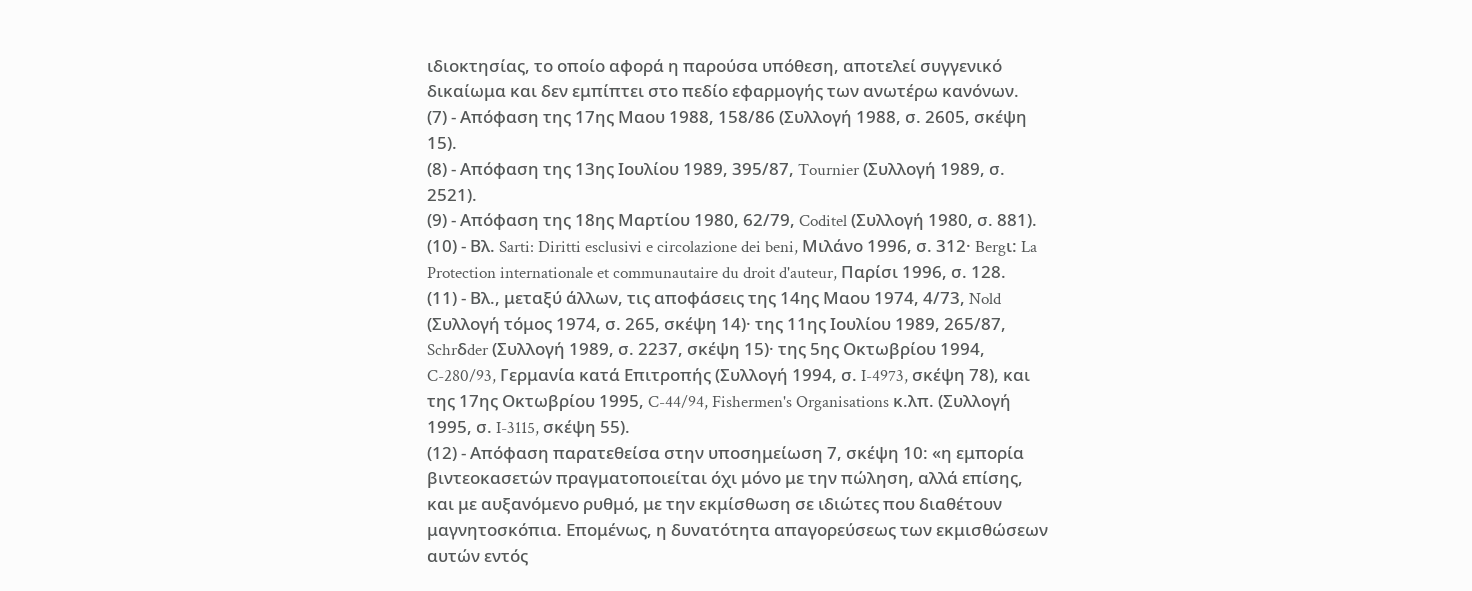ιδιοκτησίας, το οποίο αφορά η παρούσα υπόθεση, αποτελεί συγγενικό δικαίωμα και δεν εμπίπτει στο πεδίο εφαρμογής των ανωτέρω κανόνων.
(7) - Απόφαση της 17ης Μαου 1988, 158/86 (Συλλογή 1988, σ. 2605, σκέψη 15).
(8) - Απόφαση της 13ης Ιουλίου 1989, 395/87, Tournier (Συλλογή 1989, σ. 2521).
(9) - Απόφαση της 18ης Μαρτίου 1980, 62/79, Coditel (Συλλογή 1980, σ. 881).
(10) - Βλ. Sarti: Diritti esclusivi e circolazione dei beni, Μιλάνο 1996, σ. 312· Bergι: La Protection internationale et communautaire du droit d'auteur, Παρίσι 1996, σ. 128.
(11) - Βλ., μεταξύ άλλων, τις αποφάσεις της 14ης Μαου 1974, 4/73, Nold (Συλλογή τόμος 1974, σ. 265, σκέψη 14)· της 11ης Ιουλίου 1989, 265/87, Schrδder (Συλλογή 1989, σ. 2237, σκέψη 15)· της 5ης Οκτωβρίου 1994, C-280/93, Γερμανία κατά Επιτροπής (Συλλογή 1994, σ. I-4973, σκέψη 78), και της 17ης Οκτωβρίου 1995, C-44/94, Fishermen's Organisations κ.λπ. (Συλλογή 1995, σ. I-3115, σκέψη 55).
(12) - Απόφαση παρατεθείσα στην υποσημείωση 7, σκέψη 10: «η εμπορία βιντεοκασετών πραγματοποιείται όχι μόνο με την πώληση, αλλά επίσης, και με αυξανόμενο ρυθμό, με την εκμίσθωση σε ιδιώτες που διαθέτουν μαγνητοσκόπια. Επομένως, η δυνατότητα απαγορεύσεως των εκμισθώσεων αυτών εντός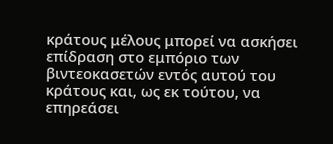κράτους μέλους μπορεί να ασκήσει επίδραση στο εμπόριο των βιντεοκασετών εντός αυτού του κράτους και, ως εκ τούτου, να επηρεάσει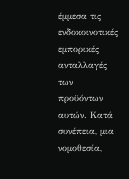έμμεσα τις ενδοκοινοτικές εμπορικές ανταλλαγές των προϋόντων αυτών. Κατά συνέπεια, μια νομοθεσία,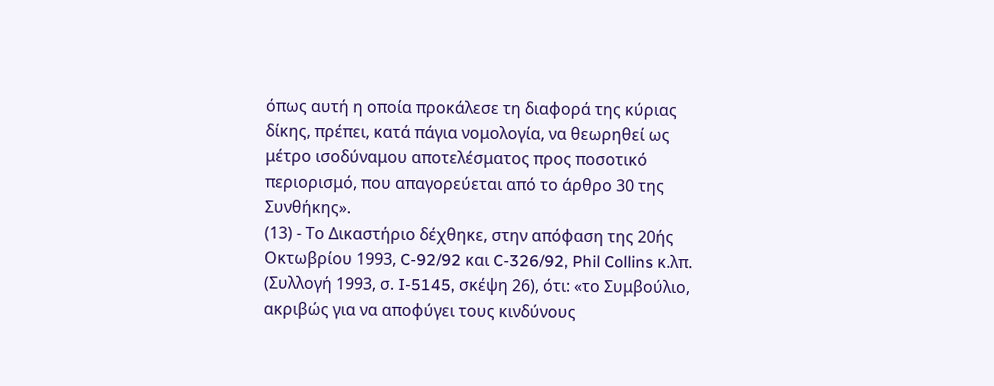όπως αυτή η οποία προκάλεσε τη διαφορά της κύριας δίκης, πρέπει, κατά πάγια νομολογία, να θεωρηθεί ως μέτρο ισοδύναμου αποτελέσματος προς ποσοτικό περιορισμό, που απαγορεύεται από το άρθρο 30 της Συνθήκης».
(13) - Το Δικαστήριο δέχθηκε, στην απόφαση της 20ής Οκτωβρίου 1993, C-92/92 και C-326/92, Phil Collins κ.λπ. (Συλλογή 1993, σ. I-5145, σκέψη 26), ότι: «το Συμβούλιο, ακριβώς για να αποφύγει τους κινδύνους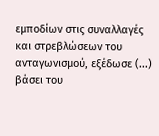εμποδίων στις συναλλαγές και στρεβλώσεων του ανταγωνισμού, εξέδωσε (...) βάσει του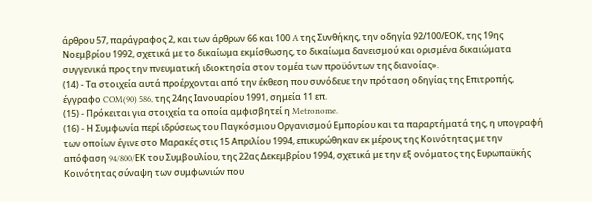άρθρου 57, παράγραφος 2, και των άρθρων 66 και 100 A της Συνθήκης, την οδηγία 92/100/ΕΟΚ, της 19ης Νοεμβρίου 1992, σχετικά με το δικαίωμα εκμίσθωσης, το δικαίωμα δανεισμού και ορισμένα δικαιώματα συγγενικά προς την πνευματική ιδιοκτησία στον τομέα των προϋόντων της διανοίας».
(14) - Τα στοιχεία αυτά προέρχονται από την έκθεση που συνόδευε την πρόταση οδηγίας της Επιτροπής, έγγραφο COM(90) 586, της 24ης Ιανουαρίου 1991, σημεία 11 επ.
(15) - Πρόκειται για στοιχεία τα οποία αμφισβητεί η Metronome.
(16) - Η Συμφωνία περί ιδρύσεως του Παγκόσμιου Οργανισμού Εμπορίου και τα παραρτήματά της, η υπογραφή των οποίων έγινε στο Μαρακές στις 15 Απριλίου 1994, επικυρώθηκαν εκ μέρους της Κοινότητας με την απόφαση 94/800/EΚ του Συμβουλίου, της 22ας Δεκεμβρίου 1994, σχετικά με την εξ ονόματος της Ευρωπαϋκής Κοινότητας σύναψη των συμφωνιών που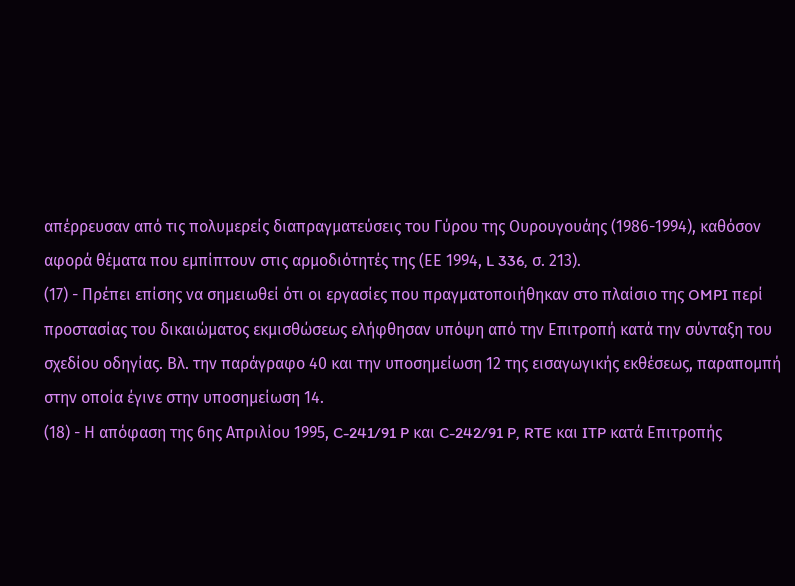απέρρευσαν από τις πολυμερείς διαπραγματεύσεις του Γύρου της Ουρουγουάης (1986-1994), καθόσον αφορά θέματα που εμπίπτουν στις αρμοδιότητές της (ΕΕ 1994, L 336, σ. 213).
(17) - Πρέπει επίσης να σημειωθεί ότι οι εργασίες που πραγματοποιήθηκαν στο πλαίσιο της OMPI περί προστασίας του δικαιώματος εκμισθώσεως ελήφθησαν υπόψη από την Επιτροπή κατά την σύνταξη του σχεδίου οδηγίας. Βλ. την παράγραφο 40 και την υποσημείωση 12 της εισαγωγικής εκθέσεως, παραπομπή στην οποία έγινε στην υποσημείωση 14.
(18) - Η απόφαση της 6ης Απριλίου 1995, C-241/91 P και C-242/91 P, RTE και ITP κατά Επιτροπής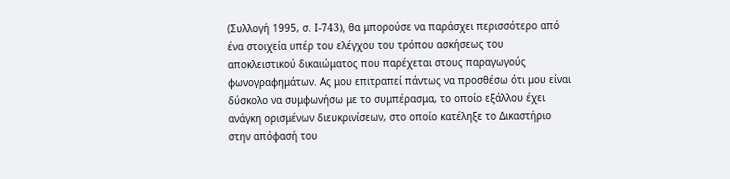(Συλλογή 1995, σ. I-743), θα μπορούσε να παράσχει περισσότερο από ένα στοιχεία υπέρ του ελέγχου του τρόπου ασκήσεως του αποκλειστικού δικαιώματος που παρέχεται στους παραγωγούς φωνογραφημάτων. Ας μου επιτραπεί πάντως να προσθέσω ότι μου είναι δύσκολο να συμφωνήσω με το συμπέρασμα, το οποίο εξάλλου έχει ανάγκη ορισμένων διευκρινίσεων, στο οποίο κατέληξε το Δικαστήριο στην απόφασή του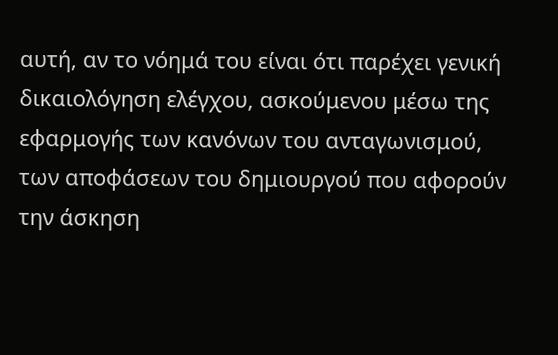αυτή, αν το νόημά του είναι ότι παρέχει γενική δικαιολόγηση ελέγχου, ασκούμενου μέσω της εφαρμογής των κανόνων του ανταγωνισμού, των αποφάσεων του δημιουργού που αφορούν την άσκηση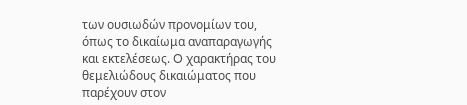των ουσιωδών προνομίων του, όπως το δικαίωμα αναπαραγωγής και εκτελέσεως. O χαρακτήρας του θεμελιώδους δικαιώματος που παρέχουν στον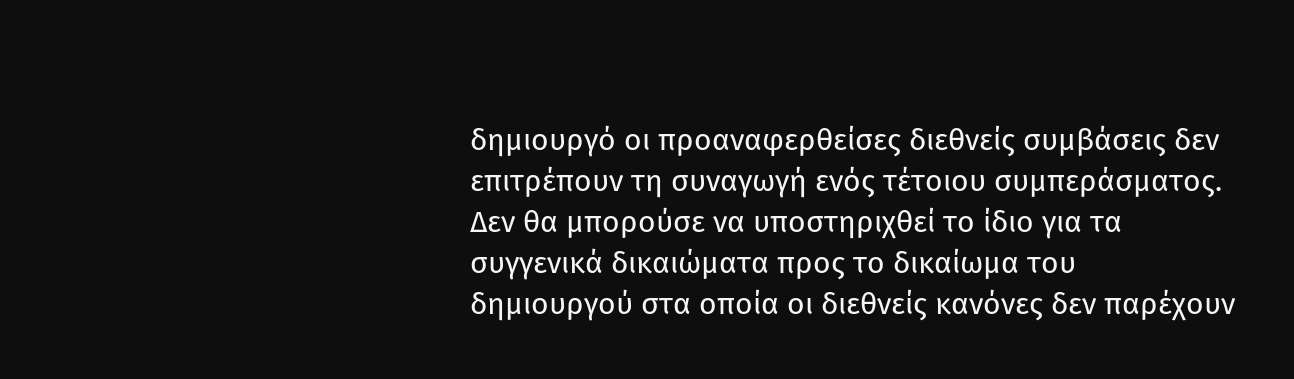δημιουργό οι προαναφερθείσες διεθνείς συμβάσεις δεν επιτρέπουν τη συναγωγή ενός τέτοιου συμπεράσματος. Δεν θα μπορούσε να υποστηριχθεί το ίδιο για τα συγγενικά δικαιώματα προς το δικαίωμα του δημιουργού στα οποία οι διεθνείς κανόνες δεν παρέχουν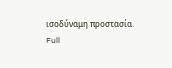ισοδύναμη προστασία.
Full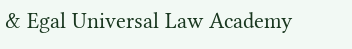& Egal Universal Law Academy